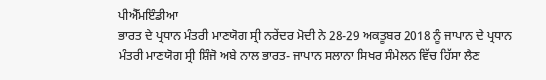ਪੀਐੱਮਇੰਡੀਆ
ਭਾਰਤ ਦੇ ਪ੍ਰਧਾਨ ਮੰਤਰੀ ਮਾਣਯੋਗ ਸ੍ਰੀ ਨਰੇਂਦਰ ਮੋਦੀ ਨੇ 28-29 ਅਕਤੂਬਰ 2018 ਨੂੰ ਜਾਪਾਨ ਦੇ ਪ੍ਰਧਾਨ ਮੰਤਰੀ ਮਾਣਯੋਗ ਸ੍ਰੀ ਸ਼ਿੰਜੋ ਅਬੇ ਨਾਲ ਭਾਰਤ- ਜਾਪਾਨ ਸਲਾਨਾ ਸਿਖਰ ਸੰਮੇਲਨ ਵਿੱਚ ਹਿੱਸਾ ਲੈਣ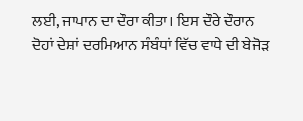ਲਈ, ਜਾਪਾਨ ਦਾ ਦੌਰਾ ਕੀਤਾ। ਇਸ ਦੌਰੇ ਦੌਰਾਨ ਦੋਹਾਂ ਦੇਸ਼ਾਂ ਦਰਮਿਆਨ ਸੰਬੰਧਾਂ ਵਿੱਚ ਵਾਧੇ ਦੀ ਬੇਜੋੜ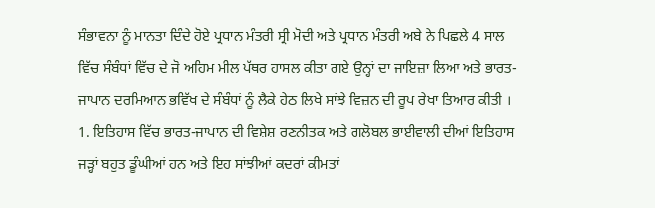ਸੰਭਾਵਨਾ ਨੂੰ ਮਾਨਤਾ ਦਿੰਦੇ ਹੋਏ ਪ੍ਰਧਾਨ ਮੰਤਰੀ ਸ੍ਰੀ ਮੋਦੀ ਅਤੇ ਪ੍ਰਧਾਨ ਮੰਤਰੀ ਅਬੇ ਨੇ ਪਿਛਲੇ 4 ਸਾਲ ਵਿੱਚ ਸੰਬੰਧਾਂ ਵਿੱਚ ਦੇ ਜੋ ਅਹਿਮ ਮੀਲ ਪੱਥਰ ਹਾਸਲ ਕੀਤਾ ਗਏ ਉਨ੍ਹਾਂ ਦਾ ਜਾਇਜ਼ਾ ਲਿਆ ਅਤੇ ਭਾਰਤ-ਜਾਪਾਨ ਦਰਮਿਆਨ ਭਵਿੱਖ ਦੇ ਸੰਬੰਧਾਂ ਨੂੰ ਲੈਕੇ ਹੇਠ ਲਿਖੇ ਸਾਂਝੇ ਵਿਜ਼ਨ ਦੀ ਰੂਪ ਰੇਖਾ ਤਿਆਰ ਕੀਤੀ ।
1. ਇਤਿਹਾਸ ਵਿੱਚ ਭਾਰਤ-ਜਾਪਾਨ ਦੀ ਵਿਸ਼ੇਸ਼ ਰਣਨੀਤਕ ਅਤੇ ਗਲੋਬਲ ਭਾਈਵਾਲੀ ਦੀਆਂ ਇਤਿਹਾਸ ਜੜ੍ਹਾਂ ਬਹੁਤ ਡੂੰਘੀਆਂ ਹਨ ਅਤੇ ਇਹ ਸਾਂਝੀਆਂ ਕਦਰਾਂ ਕੀਮਤਾਂ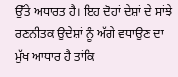ਉੱਤੇ ਅਧਾਰਤ ਹੈ। ਇਹ ਦੋਹਾਂ ਦੇਸ਼ਾਂ ਦੇ ਸਾਂਝੇ ਰਣਨੀਤਕ ਉਦੇਸ਼ਾਂ ਨੂੰ ਅੱਗੇ ਵਧਾਉਣ ਦਾ ਮੁੱਖ ਆਧਾਰ ਹੈ ਤਾਂਕਿ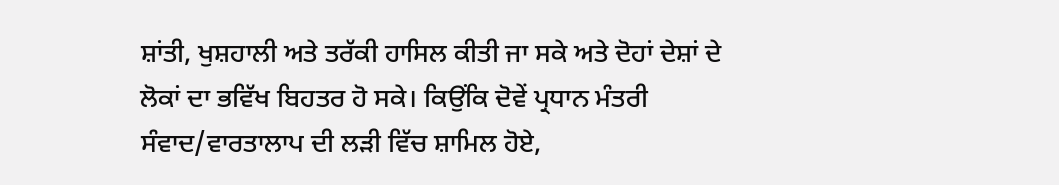ਸ਼ਾਂਤੀ, ਖੁਸ਼ਹਾਲੀ ਅਤੇ ਤਰੱਕੀ ਹਾਸਿਲ ਕੀਤੀ ਜਾ ਸਕੇ ਅਤੇ ਦੋਹਾਂ ਦੇਸ਼ਾਂ ਦੇ ਲੋਕਾਂ ਦਾ ਭਵਿੱਖ ਬਿਹਤਰ ਹੋ ਸਕੇ। ਕਿਉਂਕਿ ਦੋਵੇਂ ਪ੍ਰਧਾਨ ਮੰਤਰੀ ਸੰਵਾਦ/ਵਾਰਤਾਲਾਪ ਦੀ ਲੜੀ ਵਿੱਚ ਸ਼ਾਮਿਲ ਹੋਏ,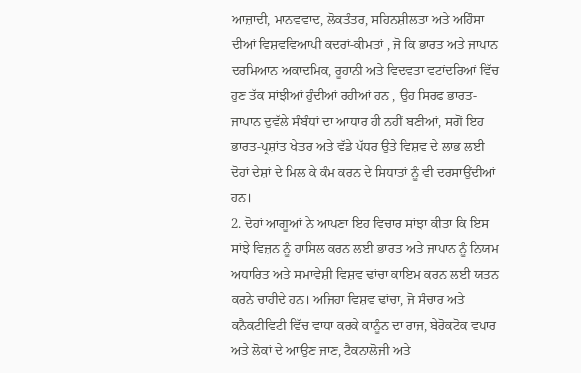ਆਜ਼ਾਦੀ, ਮਾਨਵਵਾਦ, ਲੋਕਤੰਤਰ, ਸਹਿਨਸ਼ੀਲਤਾ ਅਤੇ ਅਹਿੰਸਾ ਦੀਆਂ ਵਿਸ਼ਵਵਿਆਪੀ ਕਦਰਾਂ-ਕੀਮਤਾਂ , ਜੋ ਕਿ ਭਾਰਤ ਅਤੇ ਜਾਪਾਨ ਦਰਮਿਆਨ ਅਕਾਦਮਿਕ, ਰੂਹਾਨੀ ਅਤੇ ਵਿਦਵਤਾ ਵਟਾਂਦਰਿਆਂ ਵਿੱਚ ਹੁਣ ਤੱਕ ਸਾਂਝੀਆਂ ਹੁੰਦੀਆਂ ਰਹੀਆਂ ਹਨ , ਉਹ ਸਿਰਫ ਭਾਰਤ-ਜਾਪਾਨ ਦੁਵੱਲੇ ਸੰਬੰਧਾਂ ਦਾ ਆਧਾਰ ਹੀ ਨਹੀਂ ਬਣੀਆਂ, ਸਗੋਂ ਇਹ ਭਾਰਤ-ਪ੍ਰਸ਼ਾਂਤ ਖੇਤਰ ਅਤੇ ਵੱਡੇ ਪੱਧਰ ਉਤੇ ਵਿਸ਼ਵ ਦੇ ਲਾਭ ਲਈ ਦੋਹਾਂ ਦੇਸ਼ਾਂ ਦੇ ਮਿਲ ਕੇ ਕੰਮ ਕਰਨ ਦੇ ਸਿਧਾਤਾਂ ਨੂੰ ਵੀ ਦਰਸਾਉਂਦੀਆਂ ਹਨ।
2. ਦੋਹਾਂ ਆਗੂਆਂ ਨੇ ਆਪਣਾ ਇਹ ਵਿਚਾਰ ਸਾਂਝਾ ਕੀਤਾ ਕਿ ਇਸ ਸਾਂਝੇ ਵਿਜ਼ਨ ਨੂੰ ਹਾਸਿਲ ਕਰਨ ਲਈ ਭਾਰਤ ਅਤੇ ਜਾਪਾਨ ਨੂੰ ਨਿਯਮ ਅਧਾਰਿਤ ਅਤੇ ਸਮਾਵੇਸ਼ੀ ਵਿਸ਼ਵ ਢਾਂਚਾ ਕਾਇਮ ਕਰਨ ਲਈ ਯਤਨ ਕਰਨੇ ਚਾਹੀਦੇ ਹਨ। ਅਜਿਹਾ ਵਿਸ਼ਵ ਢਾਂਚਾ, ਜੋ ਸੰਚਾਰ ਅਤੇ ਕਨੈਕਟੀਵਿਟੀ ਵਿੱਚ ਵਾਧਾ ਕਰਕੇ ਕਾਨੂੰਨ ਦਾ ਰਾਜ, ਬੇਰੋਕਟੋਕ ਵਪਾਰ ਅਤੇ ਲੋਕਾਂ ਦੇ ਆਉਣ ਜਾਣ, ਟੈਕਨਾਲੋਜੀ ਅਤੇ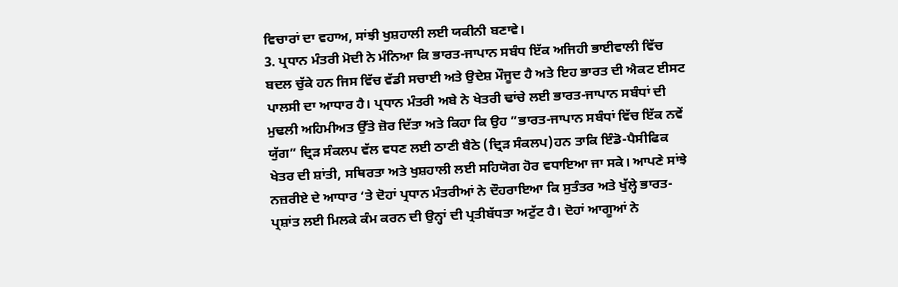ਵਿਚਾਰਾਂ ਦਾ ਵਹਾਅ, ਸਾਂਝੀ ਖੁਸ਼ਹਾਲੀ ਲਈ ਯਕੀਨੀ ਬਣਾਵੇ।
3. ਪ੍ਰਧਾਨ ਮੰਤਰੀ ਮੋਦੀ ਨੇ ਮੰਨਿਆ ਕਿ ਭਾਰਤ-ਜਾਪਾਨ ਸਬੰਧ ਇੱਕ ਅਜਿਹੀ ਭਾਈਵਾਲੀ ਵਿੱਚ ਬਦਲ ਚੁੱਕੇ ਹਨ ਜਿਸ ਵਿੱਚ ਵੱਡੀ ਸਚਾਈ ਅਤੇ ਉਦੇਸ਼ ਮੌਜੂਦ ਹੈ ਅਤੇ ਇਹ ਭਾਰਤ ਦੀ ਐਕਟ ਈਸਟ ਪਾਲਸੀ ਦਾ ਆਧਾਰ ਹੈ। ਪ੍ਰਧਾਨ ਮੰਤਰੀ ਅਬੇ ਨੇ ਖੇਤਰੀ ਢਾਂਚੇ ਲਈ ਭਾਰਤ-ਜਾਪਾਨ ਸਬੰਧਾਂ ਦੀ ਮੁਢਲੀ ਅਹਿਮੀਅਤ ਉੱਤੇ ਜ਼ੋਰ ਦਿੱਤਾ ਅਤੇ ਕਿਹਾ ਕਿ ਉਹ ”ਭਾਰਤ-ਜਾਪਾਨ ਸਬੰਧਾਂ ਵਿੱਚ ਇੱਕ ਨਵੇਂ ਯੁੱਗ” ਦ੍ਰਿੜ ਸੰਕਲਪ ਵੱਲ ਵਧਣ ਲਈ ਠਾਣੀ ਬੈਠੇ (ਦ੍ਰਿੜ ਸੰਕਲਪ)ਹਨ ਤਾਕਿ ਇੰਡੋ-ਪੈਸੀਫਿਕ ਖੇਤਰ ਦੀ ਸ਼ਾਂਤੀ, ਸਥਿਰਤਾ ਅਤੇ ਖੁਸ਼ਹਾਲੀ ਲਈ ਸਹਿਯੋਗ ਹੋਰ ਵਧਾਇਆ ਜਾ ਸਕੇ। ਆਪਣੇ ਸਾਂਝੇ ਨਜ਼ਰੀਏ ਦੇ ਆਧਾਰ ‘ਤੇ ਦੋਹਾਂ ਪ੍ਰਧਾਨ ਮੰਤਰੀਆਂ ਨੇ ਦੌਹਰਾਇਆ ਕਿ ਸੁਤੰਤਰ ਅਤੇ ਖੁੱਲ੍ਹੇ ਭਾਰਤ-ਪ੍ਰਸ਼ਾਂਤ ਲਈ ਮਿਲਕੇ ਕੰਮ ਕਰਨ ਦੀ ਉਨ੍ਹਾਂ ਦੀ ਪ੍ਰਤੀਬੱਧਤਾ ਅਟੁੱਟ ਹੈ। ਦੋਹਾਂ ਆਗੂਆਂ ਨੇ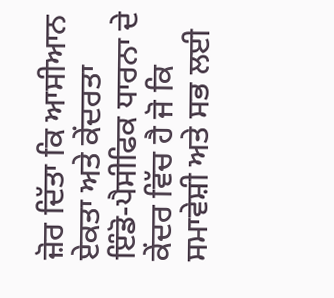ਜ਼ੋਰ ਦਿੱਤਾ ਕਿ ਆਸੀਆਨ ਏਕਤਾ ਅਤੇ ਕੇਂਦਰਤਾ ਇੰਡੋ-ਪੈਸੀਫਿਕ ਧਾਰਨਾ ਦੇ ਕੇਂਦਰ ਵਿੱਚ ਹੈ ਜੋ ਕਿ ਸਮਾਵੇਸ਼ੀ ਅਤੇ ਸਭ ਲਈ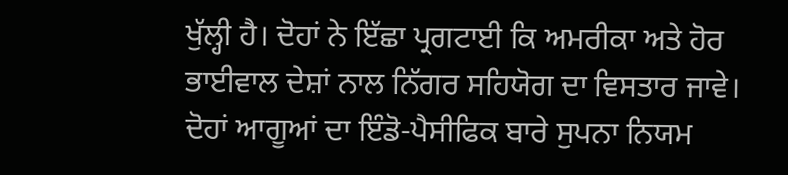ਖੁੱਲ੍ਹੀ ਹੈ। ਦੋਹਾਂ ਨੇ ਇੱਛਾ ਪ੍ਰਗਟਾਈ ਕਿ ਅਮਰੀਕਾ ਅਤੇ ਹੋਰ ਭਾਈਵਾਲ ਦੇਸ਼ਾਂ ਨਾਲ ਨਿੱਗਰ ਸਹਿਯੋਗ ਦਾ ਵਿਸਤਾਰ ਜਾਵੇ। ਦੋਹਾਂ ਆਗੂਆਂ ਦਾ ਇੰਡੋ-ਪੈਸੀਫਿਕ ਬਾਰੇ ਸੁਪਨਾ ਨਿਯਮ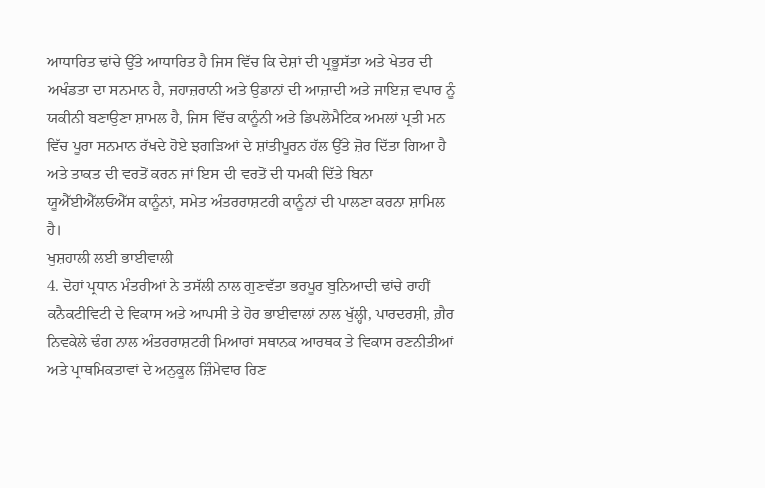ਆਧਾਰਿਤ ਢਾਂਚੇ ਉੱਤੇ ਆਧਾਰਿਤ ਹੈ ਜਿਸ ਵਿੱਚ ਕਿ ਦੇਸ਼ਾਂ ਦੀ ਪ੍ਰਭੂਸੱਤਾ ਅਤੇ ਖੇਤਰ ਦੀ ਅਖੰਡਤਾ ਦਾ ਸਨਮਾਨ ਹੈ, ਜਹਾਜ਼ਰਾਨੀ ਅਤੇ ਉਡਾਨਾਂ ਦੀ ਆਜ਼ਾਦੀ ਅਤੇ ਜਾਇਜ਼ ਵਪਾਰ ਨੂੰ ਯਕੀਨੀ ਬਣਾਉਣਾ ਸ਼ਾਮਲ ਹੈ, ਜਿਸ ਵਿੱਚ ਕਾਨੂੰਨੀ ਅਤੇ ਡਿਪਲੋਮੈਟਿਕ ਅਮਲਾਂ ਪ੍ਰਤੀ ਮਨ ਵਿੱਚ ਪੂਰਾ ਸਨਮਾਨ ਰੱਖਦੇ ਹੋਏ ਝਗੜਿਆਂ ਦੇ ਸ਼ਾਂਤੀਪੂਰਨ ਹੱਲ ਉੱਤੇ ਜ਼ੋਰ ਦਿੱਤਾ ਗਿਆ ਹੈ ਅਤੇ ਤਾਕਤ ਦੀ ਵਰਤੋਂ ਕਰਨ ਜਾਂ ਇਸ ਦੀ ਵਰਤੋਂ ਦੀ ਧਮਕੀ ਦਿੱਤੇ ਬਿਨਾ ਯੂਐੱਈਐੱਲਓਐੱਸ ਕਾਨੂੰਨਾਂ, ਸਮੇਤ ਅੰਤਰਰਾਸ਼ਟਰੀ ਕਾਨੂੰਨਾਂ ਦੀ ਪਾਲਣਾ ਕਰਨਾ ਸ਼ਾਮਿਲ ਹੈ।
ਖੁਸ਼ਹਾਲੀ ਲਈ ਭਾਈਵਾਲੀ
4. ਦੋਹਾਂ ਪ੍ਰਧਾਨ ਮੰਤਰੀਆਂ ਨੇ ਤਸੱਲੀ ਨਾਲ ਗੁਣਵੱਤਾ ਭਰਪੂਰ ਬੁਨਿਆਦੀ ਢਾਂਚੇ ਰਾਹੀਂ ਕਨੈਕਟੀਵਿਟੀ ਦੇ ਵਿਕਾਸ ਅਤੇ ਆਪਸੀ ਤੇ ਹੋਰ ਭਾਈਵਾਲਾਂ ਨਾਲ ਖੁੱਲ੍ਹੀ, ਪਾਰਦਰਸ਼ੀ, ਗ਼ੈਰ ਨਿਵਕੇਲੇ ਢੰਗ ਨਾਲ ਅੰਤਰਰਾਸ਼ਟਰੀ ਮਿਆਰਾਂ ਸਥਾਨਕ ਆਰਥਕ ਤੇ ਵਿਕਾਸ ਰਣਨੀਤੀਆਂ ਅਤੇ ਪ੍ਰਾਥਮਿਕਤਾਵਾਂ ਦੇ ਅਨੁਕੂਲ ਜ਼ਿੰਮੇਵਾਰ ਰਿਣ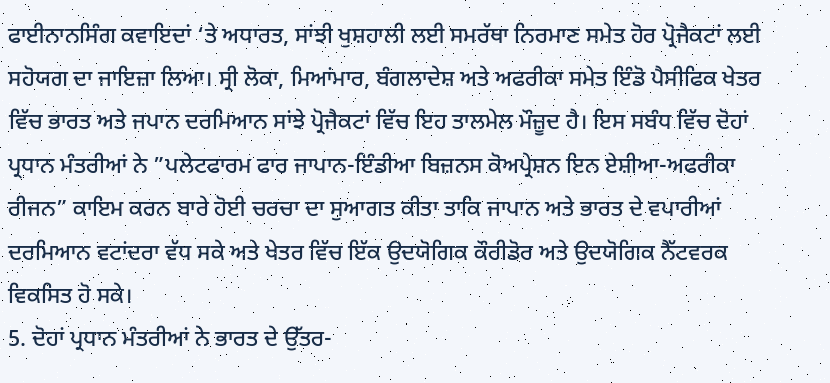ਫਾਈਨਾਨਸਿੰਗ ਕਵਾਇਦਾਂ ‘ਤੇ ਅਧਾਰਤ, ਸਾਂਝੀ ਖੁਸ਼ਹਾਲੀ ਲਈ ਸਮਰੱਥਾ ਨਿਰਮਾਣ ਸਮੇਤ ਹੋਰ ਪ੍ਰੋਜੈਕਟਾਂ ਲਈ ਸਹੋਯਗ ਦਾ ਜਾਇਜ਼ਾ ਲਿਆ। ਸ੍ਰੀ ਲੋਕਾ, ਮਿਆਂਮਾਰ, ਬੰਗਲਾਦੇਸ਼ ਅਤੇ ਅਫਰੀਕਾ ਸਮੇਤ ਇੰਡੋ ਪੈਸੀਫਿਕ ਖੇਤਰ ਵਿੱਚ ਭਾਰਤ ਅਤੇ ਜਪਾਨ ਦਰਮਿਆਨ ਸਾਂਝੇ ਪ੍ਰੋਜੈਕਟਾਂ ਵਿੱਚ ਇਹ ਤਾਲਮੇਲ ਮੌਜ਼ੂਦ ਹੈ। ਇਸ ਸਬੰਧ ਵਿੱਚ ਦੋਹਾਂ ਪ੍ਰਧਾਨ ਮੰਤਰੀਆਂ ਨੇ ”ਪਲੇਟਫਾਰਮ ਫਾਰ ਜਾਪਾਨ-ਇੰਡੀਆ ਬਿਜ਼ਨਸ ਕੋਅਪ੍ਰੇਸ਼ਨ ਇਨ ਏਸ਼ੀਆ-ਅਫਰੀਕਾ ਰੀਜਨ” ਕਾਇਮ ਕਰਨ ਬਾਰੇ ਹੋਈ ਚਰਚਾ ਦਾ ਸੁਆਗਤ ਕੀਤਾ ਤਾਕਿ ਜਾਪਾਨ ਅਤੇ ਭਾਰਤ ਦੇ ਵਪਾਰੀਆਂ ਦਰਮਿਆਨ ਵਟਾਂਦਰਾ ਵੱਧ ਸਕੇ ਅਤੇ ਖੇਤਰ ਵਿੱਚ ਇੱਕ ਉਦਯੋਗਿਕ ਕੌਰੀਡੋਰ ਅਤੇ ਉਦਯੋਗਿਕ ਨੈੱਟਵਰਕ ਵਿਕਸਿਤ ਹੋ ਸਕੇ।
5. ਦੋਹਾਂ ਪ੍ਰਧਾਨ ਮੰਤਰੀਆਂ ਨੇ ਭਾਰਤ ਦੇ ਉੱਤਰ-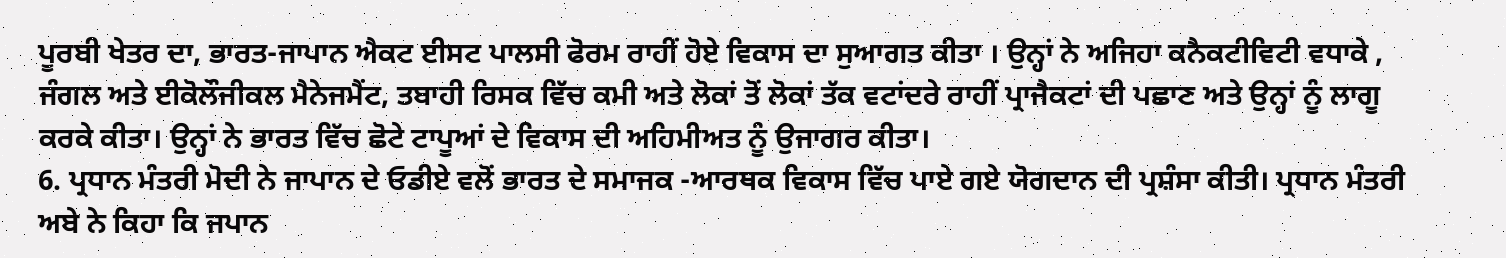ਪੂਰਬੀ ਖੇਤਰ ਦਾ, ਭਾਰਤ-ਜਾਪਾਨ ਐਕਟ ਈਸਟ ਪਾਲਸੀ ਫੋਰਮ ਰਾਹੀਂ ਹੋਏ ਵਿਕਾਸ ਦਾ ਸੁਆਗਤ ਕੀਤਾ । ਉਨ੍ਹਾਂ ਨੇ ਅਜਿਹਾ ਕਨੈਕਟੀਵਿਟੀ ਵਧਾਕੇ , ਜੰਗਲ ਅਤੇ ਈਕੋਲੌਜੀਕਲ ਮੈਨੇਜਮੈਂਟ, ਤਬਾਹੀ ਰਿਸਕ ਵਿੱਚ ਕਮੀ ਅਤੇ ਲੋਕਾਂ ਤੋਂ ਲੋਕਾਂ ਤੱਕ ਵਟਾਂਦਰੇ ਰਾਹੀਂ ਪ੍ਰਾਜੈਕਟਾਂ ਦੀ ਪਛਾਣ ਅਤੇ ਉਨ੍ਹਾਂ ਨੂੰ ਲਾਗੂ ਕਰਕੇ ਕੀਤਾ। ਉਨ੍ਹਾਂ ਨੇ ਭਾਰਤ ਵਿੱਚ ਛੋਟੇ ਟਾਪੂਆਂ ਦੇ ਵਿਕਾਸ ਦੀ ਅਹਿਮੀਅਤ ਨੂੰ ਉਜਾਗਰ ਕੀਤਾ।
6. ਪ੍ਰਧਾਨ ਮੰਤਰੀ ਮੋਦੀ ਨੇ ਜਾਪਾਨ ਦੇ ਓਡੀਏ ਵਲੋਂ ਭਾਰਤ ਦੇ ਸਮਾਜਕ -ਆਰਥਕ ਵਿਕਾਸ ਵਿੱਚ ਪਾਏ ਗਏ ਯੋਗਦਾਨ ਦੀ ਪ੍ਰਸ਼ੰਸਾ ਕੀਤੀ। ਪ੍ਰਧਾਨ ਮੰਤਰੀ ਅਬੇ ਨੇ ਕਿਹਾ ਕਿ ਜਪਾਨ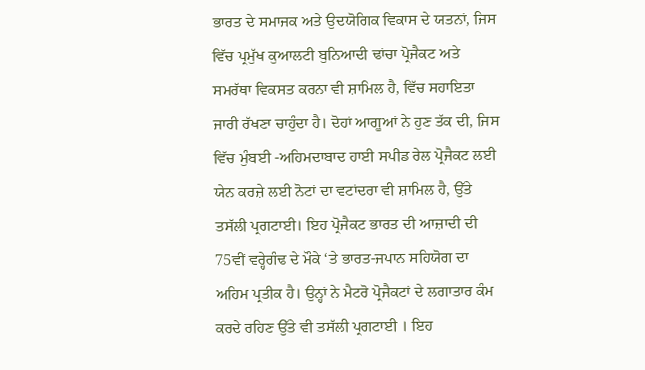ਭਾਰਤ ਦੇ ਸਮਾਜਕ ਅਤੇ ਉਦਯੋਗਿਕ ਵਿਕਾਸ ਦੇ ਯਤਨਾਂ, ਜਿਸ ਵਿੱਚ ਪ੍ਰਮੁੱਖ ਕੁਆਲਟੀ ਬੁਨਿਆਦੀ ਢਾਂਚਾ ਪ੍ਰੋਜੈਕਟ ਅਤੇ ਸਮਰੱਥਾ ਵਿਕਸਤ ਕਰਨਾ ਵੀ ਸ਼ਾਮਿਲ ਹੈ, ਵਿੱਚ ਸਹਾਇਤਾ ਜਾਰੀ ਰੱਖਣਾ ਚਾਹੁੰਦਾ ਹੈ। ਦੋਹਾਂ ਆਗੂਆਂ ਨੇ ਹੁਣ ਤੱਕ ਦੀ, ਜਿਸ ਵਿੱਚ ਮੁੰਬਈ -ਅਹਿਮਦਾਬਾਦ ਹਾਈ ਸਪੀਡ ਰੇਲ ਪ੍ਰੋਜੈਕਟ ਲਈ ਯੇਨ ਕਰਜ਼ੇ ਲਈ ਨੋਟਾਂ ਦਾ ਵਟਾਂਦਰਾ ਵੀ ਸ਼ਾਮਿਲ ਹੈ, ਉੱਤੇ ਤਸੱਲੀ ਪ੍ਰਗਟਾਈ। ਇਹ ਪ੍ਰੋਜੈਕਟ ਭਾਰਤ ਦੀ ਆਜ਼ਾਦੀ ਦੀ 75ਵੀਂ ਵਰ੍ਹੇਗੰਢ ਦੇ ਮੌਕੇ ‘ਤੇ ਭਾਰਤ-ਜਪਾਨ ਸਹਿਯੋਗ ਦਾ ਅਹਿਮ ਪ੍ਰਤੀਕ ਹੈ। ਉਨ੍ਹਾਂ ਨੇ ਮੈਟਰੋ ਪ੍ਰੋਜੈਕਟਾਂ ਦੇ ਲਗਾਤਾਰ ਕੰਮ ਕਰਦੇ ਰਹਿਣ ਉੱਤੇ ਵੀ ਤਸੱਲੀ ਪ੍ਰਗਟਾਈ । ਇਹ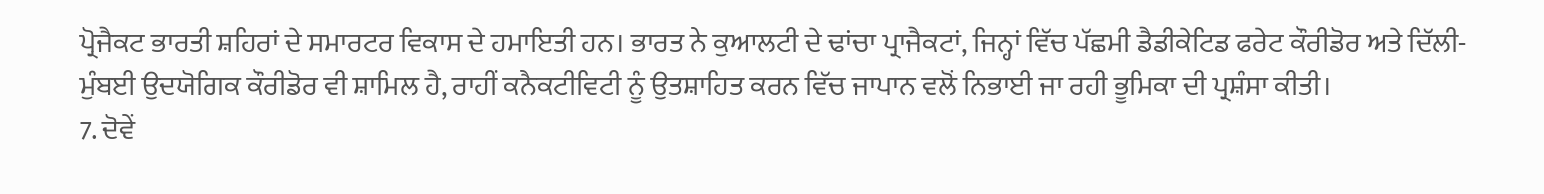ਪ੍ਰੋਜੈਕਟ ਭਾਰਤੀ ਸ਼ਹਿਰਾਂ ਦੇ ਸਮਾਰਟਰ ਵਿਕਾਸ ਦੇ ਹਮਾਇਤੀ ਹਨ। ਭਾਰਤ ਨੇ ਕੁਆਲਟੀ ਦੇ ਢਾਂਚਾ ਪ੍ਰਾਜੈਕਟਾਂ, ਜਿਨ੍ਹਾਂ ਵਿੱਚ ਪੱਛਮੀ ਡੈਡੀਕੇਟਿਡ ਫਰੇਟ ਕੌਰੀਡੋਰ ਅਤੇ ਦਿੱਲੀ-ਮੁੰਬਈ ਉਦਯੋਗਿਕ ਕੌਰੀਡੋਰ ਵੀ ਸ਼ਾਮਿਲ ਹੈ, ਰਾਹੀਂ ਕਨੈਕਟੀਵਿਟੀ ਨੂੰ ਉਤਸ਼ਾਹਿਤ ਕਰਨ ਵਿੱਚ ਜਾਪਾਨ ਵਲੋਂ ਨਿਭਾਈ ਜਾ ਰਹੀ ਭੂਮਿਕਾ ਦੀ ਪ੍ਰਸ਼ੰਸਾ ਕੀਤੀ।
7. ਦੋਵੇਂ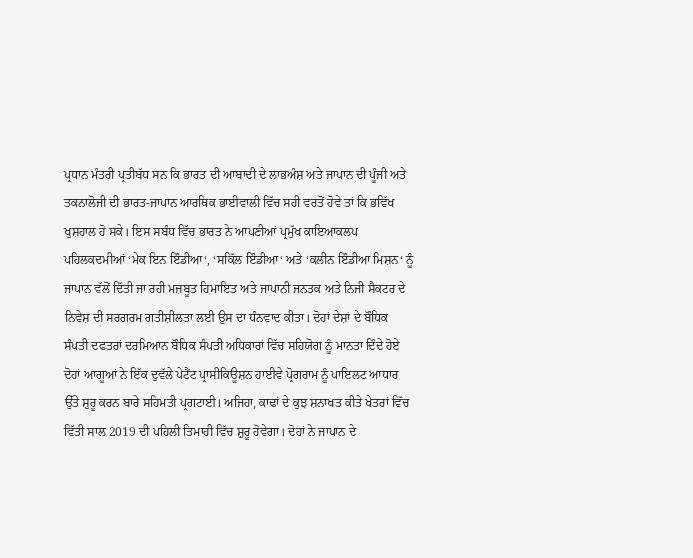ਪ੍ਰਧਾਨ ਮੰਤਰੀ ਪ੍ਰਤੀਬੱਧ ਸਨ ਕਿ ਭਾਰਤ ਦੀ ਆਬਾਦੀ ਦੇ ਲਾਭਅੰਸ਼ ਅਤੇ ਜਾਪਾਨ ਦੀ ਪੂੰਜੀ ਅਤੇ ਤਕਨਾਲੋਜੀ ਦੀ ਭਾਰਤ-ਜਾਪਾਨ ਆਰਥਿਕ ਭਾਈਵਾਲੀ ਵਿੱਚ ਸਹੀ ਵਰਤੋਂ ਹੋਵੇ ਤਾਂ ਕਿ ਭਵਿੱਖ ਖੁਸ਼ਹਾਲ ਹੋ ਸਕੇ। ਇਸ ਸਬੰਧ ਵਿੱਚ ਭਾਰਤ ਨੇ ਆਪਣੀਆਂ ਪ੍ਰਮੁੱਖ ਕਾਇਆਕਲਪ ਪਹਿਲਕਦਮੀਆਂ ‘ਮੇਕ ਇਨ ਇੰਡੀਆ‘, ‘ਸਕਿੱਲ ਇੰਡੀਆ‘ ਅਤੇ ‘ਕਲੀਨ ਇੰਡੀਆ ਮਿਸ਼ਨ‘ ਨੂੰ ਜਾਪਾਨ ਵੱਲੋਂ ਦਿੱਤੀ ਜਾ ਰਹੀ ਮਜ਼ਬੂਤ ਹਿਮਾਇਤ ਅਤੇ ਜਾਪਾਨੀ ਜਨਤਕ ਅਤੇ ਨਿਜੀ ਸੈਕਟਰ ਦੇ ਨਿਵੇਸ਼ ਦੀ ਸਰਗਰਮ ਗਤੀਸ਼ੀਲਤਾ ਲਈ ਉਸ ਦਾ ਧੰਨਵਾਦ ਕੀਤਾ। ਦੋਹਾਂ ਦੇਸ਼ਾਂ ਦੇ ਬੌਧਿਕ ਸੰਪਤੀ ਦਫਤਰਾਂ ਦਰਮਿਆਨ ਬੌਧਿਕ ਸੰਪਤੀ ਅਧਿਕਾਰਾਂ ਵਿੱਚ ਸਹਿਯੋਗ ਨੂੰ ਮਾਨਤਾ ਦਿੰਦੇ ਹੋਏ ਦੋਹਾਂ ਆਗੂਆਂ ਨੇ ਇੱਕ ਦੁਵੱਲੇ ਪੇਟੈਂਟ ਪ੍ਰਾਸੀਕਿਊਸ਼ਨ ਹਾਈਵੇ ਪ੍ਰੋਗਰਾਮ ਨੂੰ ਪਾਇਲਟ ਆਧਾਰ ਉੱਤੇ ਸ਼ੁਰੂ ਕਰਨ ਬਾਰੇ ਸਹਿਮਤੀ ਪ੍ਰਗਟਾਈ। ਅਜਿਹਾ, ਕਾਢਾਂ ਦੇ ਕੁਝ ਸ਼ਨਾਖਤ ਕੀਤੇ ਖੇਤਰਾਂ ਵਿੱਚ ਵਿੱਤੀ ਸਾਲ 2019 ਦੀ ਪਹਿਲੀ ਤਿਮਾਹੀ ਵਿੱਚ ਸ਼ੁਰੂ ਹੋਵੇਗਾ। ਦੋਹਾਂ ਨੇ ਜਾਪਾਨ ਦੇ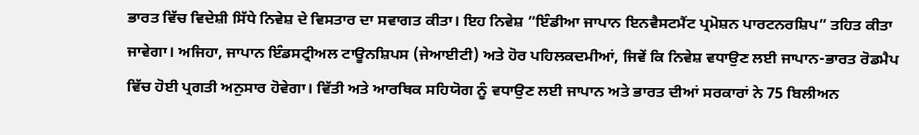ਭਾਰਤ ਵਿੱਚ ਵਿਦੇਸ਼ੀ ਸਿੱਧੇ ਨਿਵੇਸ਼ ਦੇ ਵਿਸਤਾਰ ਦਾ ਸਵਾਗਤ ਕੀਤਾ। ਇਹ ਨਿਵੇਸ਼ ”ਇੰਡੀਆ ਜਾਪਾਨ ਇਨਵੈਸਟਮੈਂਟ ਪ੍ਰਮੋਸ਼ਨ ਪਾਰਟਨਰਸ਼ਿਪ” ਤਹਿਤ ਕੀਤਾ ਜਾਵੇਗਾ। ਅਜਿਹਾ, ਜਾਪਾਨ ਇੰਡਸਟ੍ਰੀਅਲ ਟਾਊਨਸ਼ਿਪਸ (ਜੇਆਈਟੀ) ਅਤੇ ਹੋਰ ਪਹਿਲਕਦਮੀਆਂ, ਜਿਵੇਂ ਕਿ ਨਿਵੇਸ਼ ਵਧਾਉਣ ਲਈ ਜਾਪਾਨ-ਭਾਰਤ ਰੋਡਮੈਪ ਵਿੱਚ ਹੋਈ ਪ੍ਰਗਤੀ ਅਨੁਸਾਰ ਹੋਵੇਗਾ। ਵਿੱਤੀ ਅਤੇ ਆਰਥਿਕ ਸਹਿਯੋਗ ਨੂੰ ਵਧਾਉਣ ਲਈ ਜਾਪਾਨ ਅਤੇ ਭਾਰਤ ਦੀਆਂ ਸਰਕਾਰਾਂ ਨੇ 75 ਬਿਲੀਅਨ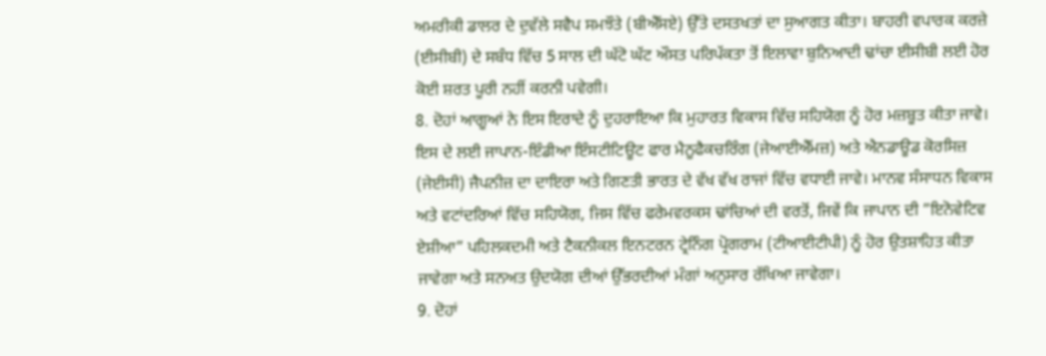ਅਮਰੀਕੀ ਡਾਲਰ ਦੇ ਦੁਵੱਲੇ ਸਵੈਪ ਸਮਝੌਤੇ (ਬੀਐੱਸਏ) ਉੱਤੇ ਦਸਤਖਤਾਂ ਦਾ ਸੁਆਗਤ ਕੀਤਾ। ਬਾਹਰੀ ਵਪਾਰਕ ਕਰਜ਼ੇ (ਈਸੀਬੀ) ਦੇ ਸਬੰਧ ਵਿੱਚ 5 ਸਾਲ ਦੀ ਘੱਟੋ ਘੱਟ ਔਸਤ ਪਰਿਪੱਕਤਾ ਤੋਂ ਇਲਾਵਾ ਬੁਨਿਆਦੀ ਢਾਂਚਾ ਈਸੀਬੀ ਲਈ ਹੋਰ ਕੋਈ ਸ਼ਰਤ ਪੂਰੀ ਨਹੀਂ ਕਰਨੀ ਪਵੇਗੀ।
8. ਦੋਹਾਂ ਆਗੂਆਂ ਨੇ ਇਸ ਇਰਾਦੇ ਨੂੰ ਦੁਹਰਾਇਆ ਕਿ ਮੁਹਾਰਤ ਵਿਕਾਸ ਵਿੱਚ ਸਹਿਯੋਗ ਨੂੰ ਹੋਰ ਮਜ਼ਬੂਤ ਕੀਤਾ ਜਾਵੇ। ਇਸ ਦੇ ਲਈ ਜਾਪਾਨ-ਇੰਡੀਆ ਇੰਸਟੀਟਿਊਟ ਫਾਰ ਮੈਨੂਫੈਕਚਰਿੰਗ (ਜੇਆਈਐੱਮਜ਼) ਅਤੇ ਐਨਡਾਊਡ ਕੋਰਸਿਜ਼ (ਜੇਈਸੀ) ਜੈਪਨੀਜ਼ ਦਾ ਦਾਇਰਾ ਅਤੇ ਗਿਣਤੀ ਭਾਰਤ ਦੇ ਵੱਖ ਵੱਖ ਰਾਜਾਂ ਵਿੱਚ ਵਧਾਈ ਜਾਵੇ। ਮਾਨਵ ਸੰਸਾਧਨ ਵਿਕਾਸ ਅਤੇ ਵਟਾਂਦਰਿਆਂ ਵਿੱਚ ਸਹਿਯੋਗ, ਜਿਸ ਵਿੱਚ ਫਰੇਮਵਰਕਸ ਢਾਂਚਿਆਂ ਦੀ ਵਰਤੋਂ, ਜਿਵੇਂ ਕਿ ਜਾਪਾਨ ਦੀ ”ਇਨੋਵੇਟਿਵ ਏਸ਼ੀਆ” ਪਹਿਲਕਦਮੀ ਅਤੇ ਟੈਕਨੀਕਲ ਇਨਟਰਨ ਟ੍ਰੇਨਿੰਗ ਪ੍ਰੋਗਰਾਮ (ਟੀਆਈਟੀਪੀ) ਨੂੰ ਹੋਰ ਉਤਸ਼ਾਹਿਤ ਕੀਤਾ ਜਾਵੇਗਾ ਅਤੇ ਸਨਅਤ ਉਦਯੋਗ ਦੀਆਂ ਉੱਭਰਦੀਆਂ ਮੰਗਾਂ ਅਨੁਸਾਰ ਰੱਖਿਆ ਜਾਵੇਗਾ।
9. ਦੋਹਾਂ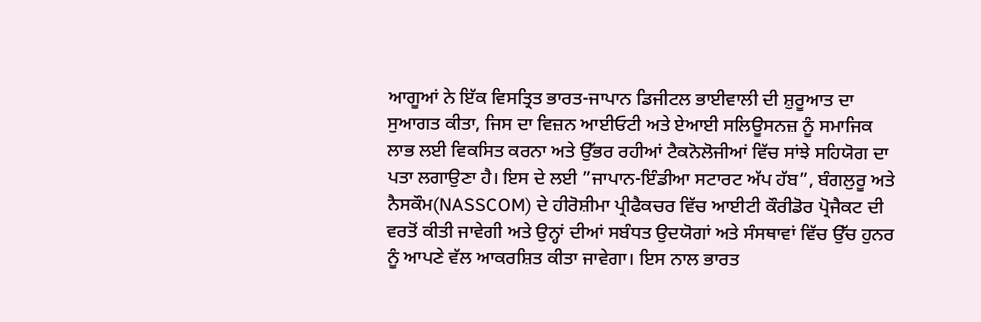ਆਗੂਆਂ ਨੇ ਇੱਕ ਵਿਸਤ੍ਰਿਤ ਭਾਰਤ-ਜਾਪਾਨ ਡਿਜੀਟਲ ਭਾਈਵਾਲੀ ਦੀ ਸ਼ੁਰੂਆਤ ਦਾ ਸੁਆਗਤ ਕੀਤਾ, ਜਿਸ ਦਾ ਵਿਜ਼ਨ ਆਈਓਟੀ ਅਤੇ ਏਆਈ ਸਲਿਊਸਨਜ਼ ਨੂੰ ਸਮਾਜਿਕ ਲਾਭ ਲਈ ਵਿਕਸਿਤ ਕਰਨਾ ਅਤੇ ਉੱਭਰ ਰਹੀਆਂ ਟੈਕਨੋਲੋਜੀਆਂ ਵਿੱਚ ਸਾਂਝੇ ਸਹਿਯੋਗ ਦਾ ਪਤਾ ਲਗਾਉਣਾ ਹੈ। ਇਸ ਦੇ ਲਈ ”ਜਾਪਾਨ-ਇੰਡੀਆ ਸਟਾਰਟ ਅੱਪ ਹੱਬ”, ਬੰਗਲੁਰੂ ਅਤੇ ਨੈਸਕੌਮ(NASSCOM) ਦੇ ਹੀਰੋਸ਼ੀਮਾ ਪ੍ਰੀਫੈਕਚਰ ਵਿੱਚ ਆਈਟੀ ਕੌਰੀਡੋਰ ਪ੍ਰੋਜੈਕਟ ਦੀ ਵਰਤੋਂ ਕੀਤੀ ਜਾਵੇਗੀ ਅਤੇ ਉਨ੍ਹਾਂ ਦੀਆਂ ਸਬੰਧਤ ਉਦਯੋਗਾਂ ਅਤੇ ਸੰਸਥਾਵਾਂ ਵਿੱਚ ਉੱਚ ਹੁਨਰ ਨੂੰ ਆਪਣੇ ਵੱਲ ਆਕਰਸ਼ਿਤ ਕੀਤਾ ਜਾਵੇਗਾ। ਇਸ ਨਾਲ ਭਾਰਤ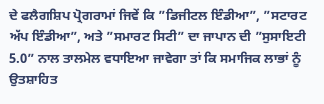ਦੇ ਫਲੈਗਸ਼ਿਪ ਪ੍ਰੋਗਰਾਮਾਂ ਜਿਵੇਂ ਕਿ ”ਡਿਜੀਟਲ ਇੰਡੀਆ”, ”ਸਟਾਰਟ ਅੱਪ ਇੰਡੀਆ”, ਅਤੇ ”ਸਮਾਰਟ ਸਿਟੀ” ਦਾ ਜਾਪਾਨ ਦੀ ”ਸੁਸਾਇਟੀ 5.0” ਨਾਲ ਤਾਲਮੇਲ ਵਧਾਇਆ ਜਾਵੇਗਾ ਤਾਂ ਕਿ ਸਮਾਜਿਕ ਲਾਭਾਂ ਨੂੰ ਉਤਸ਼ਾਹਿਤ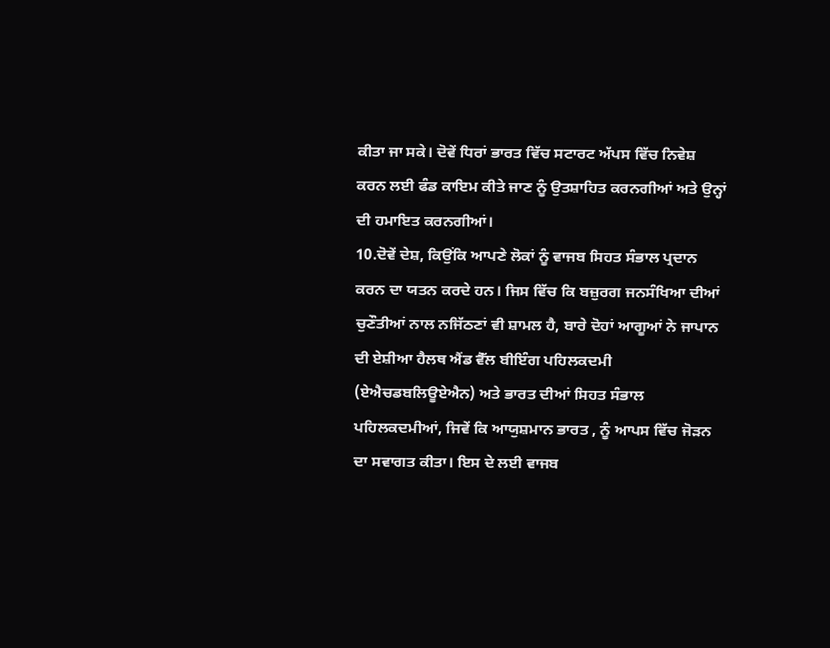ਕੀਤਾ ਜਾ ਸਕੇ। ਦੋਵੇਂ ਧਿਰਾਂ ਭਾਰਤ ਵਿੱਚ ਸਟਾਰਟ ਅੱਪਸ ਵਿੱਚ ਨਿਵੇਸ਼ ਕਰਨ ਲਈ ਫੰਡ ਕਾਇਮ ਕੀਤੇ ਜਾਣ ਨੂੰ ਉਤਸ਼ਾਹਿਤ ਕਰਨਗੀਆਂ ਅਤੇ ਉਨ੍ਹਾਂ ਦੀ ਹਮਾਇਤ ਕਰਨਗੀਆਂ।
10.ਦੋਵੇਂ ਦੇਸ਼, ਕਿਉਂਕਿ ਆਪਣੇ ਲੋਕਾਂ ਨੂੰ ਵਾਜਬ ਸਿਹਤ ਸੰਭਾਲ ਪ੍ਰਦਾਨ ਕਰਨ ਦਾ ਯਤਨ ਕਰਦੇ ਹਨ। ਜਿਸ ਵਿੱਚ ਕਿ ਬਜ਼ੁਰਗ ਜਨਸੰਖਿਆ ਦੀਆਂ ਚੁਣੌਤੀਆਂ ਨਾਲ ਨਜਿੱਠਣਾਂ ਵੀ ਸ਼ਾਮਲ ਹੈ, ਬਾਰੇ ਦੋਹਾਂ ਆਗੂਆਂ ਨੇ ਜਾਪਾਨ ਦੀ ਏਸ਼ੀਆ ਹੈਲਥ ਐਂਡ ਵੈੱਲ ਬੀਇੰਗ ਪਹਿਲਕਦਮੀ (ਏਐਚਡਬਲਿਊਏਐਨ) ਅਤੇ ਭਾਰਤ ਦੀਆਂ ਸਿਹਤ ਸੰਭਾਲ ਪਹਿਲਕਦਮੀਆਂ, ਜਿਵੇਂ ਕਿ ਆਯੁਸ਼ਮਾਨ ਭਾਰਤ , ਨੂੰ ਆਪਸ ਵਿੱਚ ਜੋੜਨ ਦਾ ਸਵਾਗਤ ਕੀਤਾ। ਇਸ ਦੇ ਲਈ ਵਾਜਬ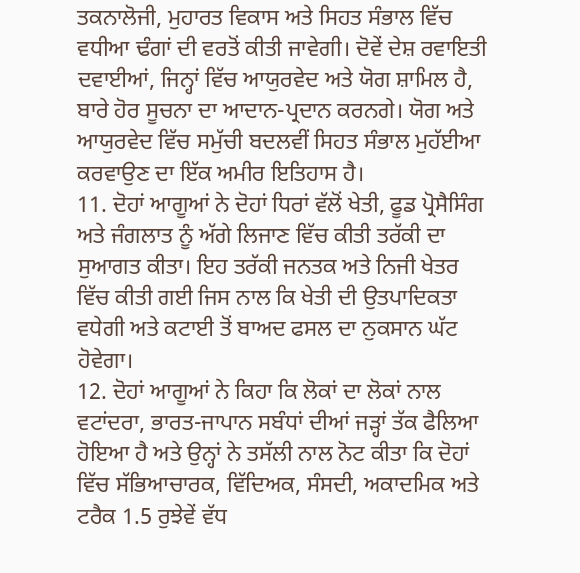ਤਕਨਾਲੋਜੀ, ਮੁਹਾਰਤ ਵਿਕਾਸ ਅਤੇ ਸਿਹਤ ਸੰਭਾਲ ਵਿੱਚ ਵਧੀਆ ਢੰਗਾਂ ਦੀ ਵਰਤੋਂ ਕੀਤੀ ਜਾਵੇਗੀ। ਦੋਵੇਂ ਦੇਸ਼ ਰਵਾਇਤੀ ਦਵਾਈਆਂ, ਜਿਨ੍ਹਾਂ ਵਿੱਚ ਆਯੁਰਵੇਦ ਅਤੇ ਯੋਗ ਸ਼ਾਮਿਲ ਹੈ, ਬਾਰੇ ਹੋਰ ਸੂਚਨਾ ਦਾ ਆਦਾਨ-ਪ੍ਰਦਾਨ ਕਰਨਗੇ। ਯੋਗ ਅਤੇ ਆਯੁਰਵੇਦ ਵਿੱਚ ਸਮੁੱਚੀ ਬਦਲਵੀਂ ਸਿਹਤ ਸੰਭਾਲ ਮੁਹੱਈਆ ਕਰਵਾਉਣ ਦਾ ਇੱਕ ਅਮੀਰ ਇਤਿਹਾਸ ਹੈ।
11. ਦੋਹਾਂ ਆਗੂਆਂ ਨੇ ਦੋਹਾਂ ਧਿਰਾਂ ਵੱਲੋਂ ਖੇਤੀ, ਫੂਡ ਪ੍ਰੋਸੈਸਿੰਗ ਅਤੇ ਜੰਗਲਾਤ ਨੂੰ ਅੱਗੇ ਲਿਜਾਣ ਵਿੱਚ ਕੀਤੀ ਤਰੱਕੀ ਦਾ ਸੁਆਗਤ ਕੀਤਾ। ਇਹ ਤਰੱਕੀ ਜਨਤਕ ਅਤੇ ਨਿਜੀ ਖੇਤਰ ਵਿੱਚ ਕੀਤੀ ਗਈ ਜਿਸ ਨਾਲ ਕਿ ਖੇਤੀ ਦੀ ਉਤਪਾਦਿਕਤਾ ਵਧੇਗੀ ਅਤੇ ਕਟਾਈ ਤੋਂ ਬਾਅਦ ਫਸਲ ਦਾ ਨੁਕਸਾਨ ਘੱਟ ਹੋਵੇਗਾ।
12. ਦੋਹਾਂ ਆਗੂਆਂ ਨੇ ਕਿਹਾ ਕਿ ਲੋਕਾਂ ਦਾ ਲੋਕਾਂ ਨਾਲ ਵਟਾਂਦਰਾ, ਭਾਰਤ-ਜਾਪਾਨ ਸਬੰਧਾਂ ਦੀਆਂ ਜੜ੍ਹਾਂ ਤੱਕ ਫੈਲਿਆ ਹੋਇਆ ਹੈ ਅਤੇ ਉਨ੍ਹਾਂ ਨੇ ਤਸੱਲੀ ਨਾਲ ਨੋਟ ਕੀਤਾ ਕਿ ਦੋਹਾਂ ਵਿੱਚ ਸੱਭਿਆਚਾਰਕ, ਵਿੱਦਿਅਕ, ਸੰਸਦੀ, ਅਕਾਦਮਿਕ ਅਤੇ ਟਰੈਕ 1.5 ਰੁਝੇਵੇਂ ਵੱਧ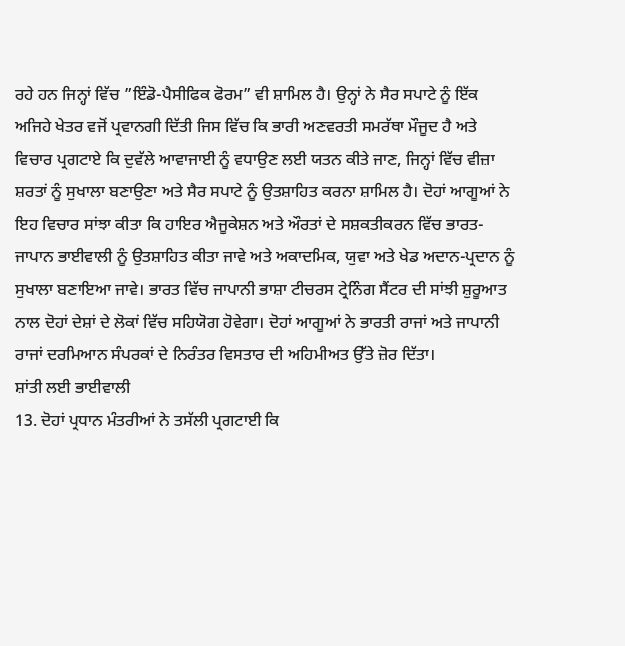ਰਹੇ ਹਨ ਜਿਨ੍ਹਾਂ ਵਿੱਚ ”ਇੰਡੋ-ਪੈਸੀਫਿਕ ਫੋਰਮ” ਵੀ ਸ਼ਾਮਿਲ ਹੈ। ਉਨ੍ਹਾਂ ਨੇ ਸੈਰ ਸਪਾਟੇ ਨੂੰ ਇੱਕ ਅਜਿਹੇ ਖੇਤਰ ਵਜੋਂ ਪ੍ਰਵਾਨਗੀ ਦਿੱਤੀ ਜਿਸ ਵਿੱਚ ਕਿ ਭਾਰੀ ਅਣਵਰਤੀ ਸਮਰੱਥਾ ਮੌਜੂਦ ਹੈ ਅਤੇ ਵਿਚਾਰ ਪ੍ਰਗਟਾਏ ਕਿ ਦੁਵੱਲੇ ਆਵਾਜਾਈ ਨੂੰ ਵਧਾਉਣ ਲਈ ਯਤਨ ਕੀਤੇ ਜਾਣ, ਜਿਨ੍ਹਾਂ ਵਿੱਚ ਵੀਜ਼ਾ ਸ਼ਰਤਾਂ ਨੂੰ ਸੁਖਾਲਾ ਬਣਾਉਣਾ ਅਤੇ ਸੈਰ ਸਪਾਟੇ ਨੂੰ ਉਤਸ਼ਾਹਿਤ ਕਰਨਾ ਸ਼ਾਮਿਲ ਹੈ। ਦੋਹਾਂ ਆਗੂਆਂ ਨੇ ਇਹ ਵਿਚਾਰ ਸਾਂਝਾ ਕੀਤਾ ਕਿ ਹਾਇਰ ਐਜੂਕੇਸ਼ਨ ਅਤੇ ਔਰਤਾਂ ਦੇ ਸਸ਼ਕਤੀਕਰਨ ਵਿੱਚ ਭਾਰਤ-ਜਾਪਾਨ ਭਾਈਵਾਲੀ ਨੂੰ ਉਤਸ਼ਾਹਿਤ ਕੀਤਾ ਜਾਵੇ ਅਤੇ ਅਕਾਦਮਿਕ, ਯੁਵਾ ਅਤੇ ਖੇਡ ਅਦਾਨ-ਪ੍ਰਦਾਨ ਨੂੰ ਸੁਖਾਲਾ ਬਣਾਇਆ ਜਾਵੇ। ਭਾਰਤ ਵਿੱਚ ਜਾਪਾਨੀ ਭਾਸ਼ਾ ਟੀਚਰਸ ਟ੍ਰੇਨਿੰਗ ਸੈਂਟਰ ਦੀ ਸਾਂਝੀ ਸ਼ੁਰੂਆਤ ਨਾਲ ਦੋਹਾਂ ਦੇਸ਼ਾਂ ਦੇ ਲੋਕਾਂ ਵਿੱਚ ਸਹਿਯੋਗ ਹੋਵੇਗਾ। ਦੋਹਾਂ ਆਗੂਆਂ ਨੇ ਭਾਰਤੀ ਰਾਜਾਂ ਅਤੇ ਜਾਪਾਨੀ ਰਾਜਾਂ ਦਰਮਿਆਨ ਸੰਪਰਕਾਂ ਦੇ ਨਿਰੰਤਰ ਵਿਸਤਾਰ ਦੀ ਅਹਿਮੀਅਤ ਉੱਤੇ ਜ਼ੋਰ ਦਿੱਤਾ।
ਸ਼ਾਂਤੀ ਲਈ ਭਾਈਵਾਲੀ
13. ਦੋਹਾਂ ਪ੍ਰਧਾਨ ਮੰਤਰੀਆਂ ਨੇ ਤਸੱਲੀ ਪ੍ਰਗਟਾਈ ਕਿ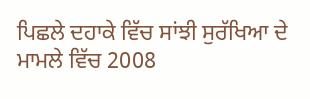ਪਿਛਲੇ ਦਹਾਕੇ ਵਿੱਚ ਸਾਂਝੀ ਸੁਰੱਖਿਆ ਦੇ ਮਾਮਲੇ ਵਿੱਚ 2008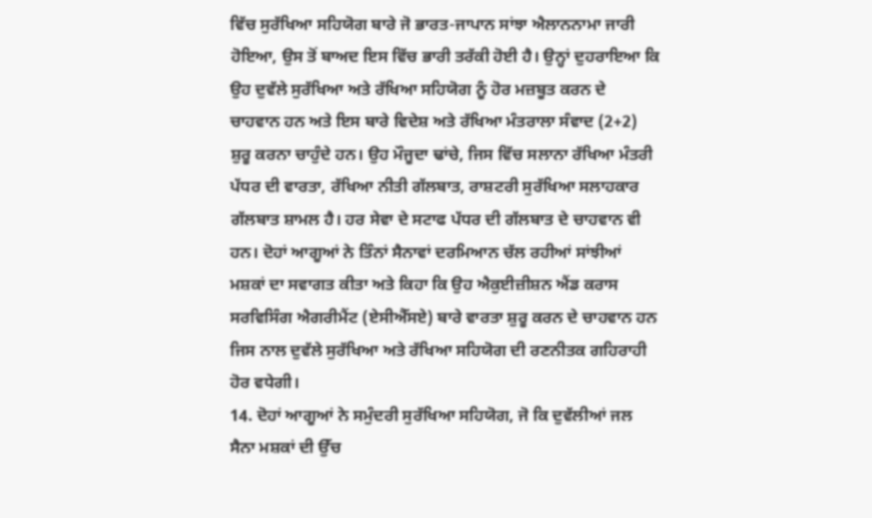ਵਿੱਚ ਸੁਰੱਖਿਆ ਸਹਿਯੋਗ ਬਾਰੇ ਜੋ ਭਾਰਤ-ਜਾਪਾਨ ਸਾਂਝਾ ਐਲਾਨਨਾਮਾ ਜਾਰੀ ਹੋਇਆ, ਉਸ ਤੋਂ ਬਾਅਦ ਇਸ ਵਿੱਚ ਭਾਰੀ ਤਰੱਕੀ ਹੋਈ ਹੈ। ਉਨ੍ਹਾਂ ਦੁਹਰਾਇਆ ਕਿ ਉਹ ਦੁਵੱਲੇ ਸੁਰੱਖਿਆ ਅਤੇ ਰੱਖਿਆ ਸਹਿਯੋਗ ਨੂੰ ਹੋਰ ਮਜ਼ਬੂਤ ਕਰਨ ਦੇ ਚਾਹਵਾਨ ਹਨ ਅਤੇ ਇਸ ਬਾਰੇ ਵਿਦੇਸ਼ ਅਤੇ ਰੱਖਿਆ ਮੰਤਰਾਲਾ ਸੰਵਾਦ (2+2) ਸ਼ੁਰੂ ਕਰਨਾ ਚਾਹੁੰਦੇ ਹਨ। ਉਹ ਮੌਜੂਦਾ ਢਾਂਚੇ, ਜਿਸ ਵਿੱਚ ਸਲਾਨਾ ਰੱਖਿਆ ਮੰਤਰੀ ਪੱਧਰ ਦੀ ਵਾਰਤਾ, ਰੱਖਿਆ ਨੀਤੀ ਗੱਲਬਾਤ, ਰਾਸ਼ਟਰੀ ਸੁਰੱਖਿਆ ਸਲਾਹਕਾਰ ਗੱਲਬਾਤ ਸ਼ਾਮਲ ਹੈ। ਹਰ ਸੇਵਾ ਦੇ ਸਟਾਫ ਪੱਧਰ ਦੀ ਗੱਲਬਾਤ ਦੇ ਚਾਹਵਾਨ ਵੀ ਹਨ। ਦੋਹਾਂ ਆਗੂਆਂ ਨੇ ਤਿੰਨਾਂ ਸੈਨਾਵਾਂ ਦਰਮਿਆਨ ਚੱਲ ਰਹੀਆਂ ਸਾਂਝੀਆਂ ਮਸ਼ਕਾਂ ਦਾ ਸਵਾਗਤ ਕੀਤਾ ਅਤੇ ਕਿਹਾ ਕਿ ਉਹ ਐਕੁਈਜ਼ੀਸ਼ਨ ਐਂਡ ਕਰਾਸ ਸਰਵਿਸਿੰਗ ਐਗਰੀਮੈਂਟ (ਏਸੀਐੱਸਏ) ਬਾਰੇ ਵਾਰਤਾ ਸ਼ੁਰੂ ਕਰਨ ਦੇ ਚਾਹਵਾਨ ਹਨ ਜਿਸ ਨਾਲ ਦੁਵੱਲੇ ਸੁਰੱਖਿਆ ਅਤੇ ਰੱਖਿਆ ਸਹਿਯੋਗ ਦੀ ਰਣਨੀਤਕ ਗਹਿਰਾਹੀ ਹੋਰ ਵਧੇਗੀ।
14. ਦੋਹਾਂ ਆਗੂਆਂ ਨੇ ਸਮੁੰਦਰੀ ਸੁਰੱਖਿਆ ਸਹਿਯੋਗ, ਜੋ ਕਿ ਦੁਵੱਲੀਆਂ ਜਲ ਸੈਨਾ ਮਸ਼ਕਾਂ ਦੀ ਉੱਚ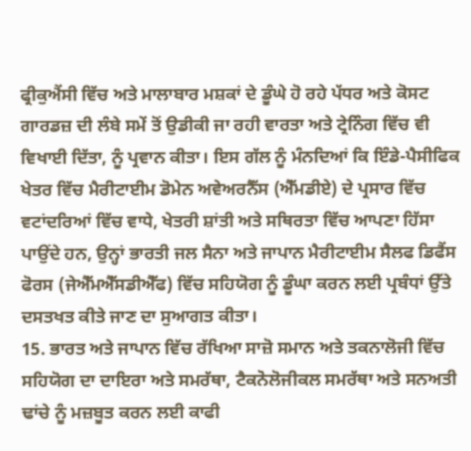ਫ੍ਰੀਕੁਐਂਸੀ ਵਿੱਚ ਅਤੇ ਮਾਲਾਬਾਰ ਮਸ਼ਕਾਂ ਦੇ ਡੂੰਘੇ ਹੋ ਰਹੇ ਪੱਧਰ ਅਤੇ ਕੋਸਟ ਗਾਰਡਜ਼ ਦੀ ਲੰਬੇ ਸਮੇਂ ਤੋਂ ਉਡੀਕੀ ਜਾ ਰਹੀ ਵਾਰਤਾ ਅਤੇ ਟ੍ਰੇਨਿੰਗ ਵਿੱਚ ਵੀ ਵਿਖਾਈ ਦਿੱਤਾ, ਨੂੰ ਪ੍ਰਵਾਨ ਕੀਤਾ। ਇਸ ਗੱਲ ਨੂੰ ਮੰਨਦਿਆਂ ਕਿ ਇੰਡੇ-ਪੈਸੀਫਿਕ ਖੇਤਰ ਵਿੱਚ ਮੈਰੀਟਾਈਮ ਡੋਮੇਨ ਅਵੇਅਰਨੈੱਸ (ਐੱਮਡੀਏ) ਦੇ ਪ੍ਰਸਾਰ ਵਿੱਚ ਵਟਾਂਦਰਿਆਂ ਵਿੱਚ ਵਾਧੇ, ਖੇਤਰੀ ਸ਼ਾਂਤੀ ਅਤੇ ਸਥਿਰਤਾ ਵਿੱਚ ਆਪਣਾ ਹਿੱਸਾ ਪਾਉਂਦੇ ਹਨ, ਉਨ੍ਹਾਂ ਭਾਰਤੀ ਜਲ ਸੈਨਾ ਅਤੇ ਜਾਪਾਨ ਮੈਰੀਟਾਈਮ ਸੈਲਫ ਡਿਫੈਂਸ ਫੋਰਸ (ਜੇਐੱਮਐੱਸਡੀਐੱਫ) ਵਿੱਚ ਸਹਿਯੋਗ ਨੂੰ ਡੂੰਘਾ ਕਰਨ ਲਈ ਪ੍ਰਬੰਧਾਂ ਉੱਤੇ ਦਸਤਖਤ ਕੀਤੇ ਜਾਣ ਦਾ ਸੁਆਗਤ ਕੀਤਾ।
15. ਭਾਰਤ ਅਤੇ ਜਾਪਾਨ ਵਿੱਚ ਰੱਖਿਆ ਸਾਜ਼ੋ ਸਮਾਨ ਅਤੇ ਤਕਨਾਲੋਜੀ ਵਿੱਚ ਸਹਿਯੋਗ ਦਾ ਦਾਇਰਾ ਅਤੇ ਸਮਰੱਥਾ, ਟੈਕਨੋਲੋਜੀਕਲ ਸਮਰੱਥਾ ਅਤੇ ਸਨਅਤੀ ਢਾਂਚੇ ਨੂੰ ਮਜ਼ਬੂਤ ਕਰਨ ਲਈ ਕਾਫੀ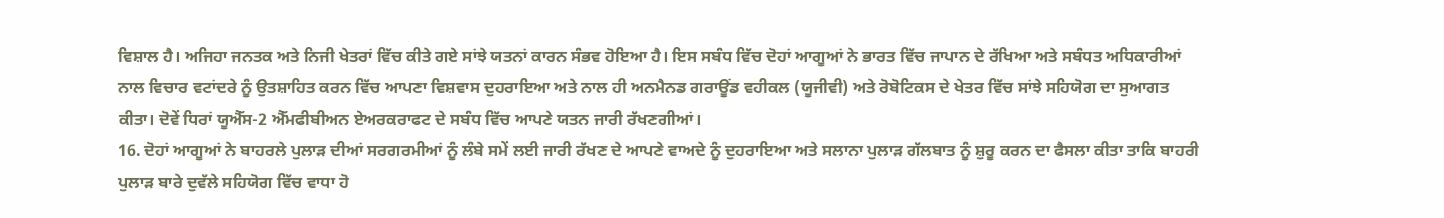ਵਿਸ਼ਾਲ ਹੈ। ਅਜਿਹਾ ਜਨਤਕ ਅਤੇ ਨਿਜੀ ਖੇਤਰਾਂ ਵਿੱਚ ਕੀਤੇ ਗਏ ਸਾਂਝੇ ਯਤਨਾਂ ਕਾਰਨ ਸੰਭਵ ਹੋਇਆ ਹੈ। ਇਸ ਸਬੰਧ ਵਿੱਚ ਦੋਹਾਂ ਆਗੂਆਂ ਨੇ ਭਾਰਤ ਵਿੱਚ ਜਾਪਾਨ ਦੇ ਰੱਖਿਆ ਅਤੇ ਸਬੰਧਤ ਅਧਿਕਾਰੀਆਂ ਨਾਲ ਵਿਚਾਰ ਵਟਾਂਦਰੇ ਨੂੰ ਉਤਸ਼ਾਹਿਤ ਕਰਨ ਵਿੱਚ ਆਪਣਾ ਵਿਸ਼ਵਾਸ ਦੁਹਰਾਇਆ ਅਤੇ ਨਾਲ ਹੀ ਅਨਮੈਨਡ ਗਰਾਊਂਡ ਵਹੀਕਲ (ਯੂਜੀਵੀ) ਅਤੇ ਰੋਬੋਟਿਕਸ ਦੇ ਖੇਤਰ ਵਿੱਚ ਸਾਂਝੇ ਸਹਿਯੋਗ ਦਾ ਸੁਆਗਤ ਕੀਤਾ। ਦੋਵੇਂ ਧਿਰਾਂ ਯੂਐੱਸ-2 ਐੱਮਫੀਬੀਅਨ ਏਅਰਕਰਾਫਟ ਦੇ ਸਬੰਧ ਵਿੱਚ ਆਪਣੇ ਯਤਨ ਜਾਰੀ ਰੱਖਣਗੀਆਂ।
16. ਦੋਹਾਂ ਆਗੂਆਂ ਨੇ ਬਾਹਰਲੇ ਪੁਲਾੜ ਦੀਆਂ ਸਰਗਰਮੀਆਂ ਨੂੰ ਲੰਬੇ ਸਮੇਂ ਲਈ ਜਾਰੀ ਰੱਖਣ ਦੇ ਆਪਣੇ ਵਾਅਦੇ ਨੂੰ ਦੁਹਰਾਇਆ ਅਤੇ ਸਲਾਨਾ ਪੁਲਾੜ ਗੱਲਬਾਤ ਨੂੰ ਸ਼ੁਰੂ ਕਰਨ ਦਾ ਫੈਸਲਾ ਕੀਤਾ ਤਾਕਿ ਬਾਹਰੀ ਪੁਲਾੜ ਬਾਰੇ ਦੁਵੱਲੇ ਸਹਿਯੋਗ ਵਿੱਚ ਵਾਧਾ ਹੋ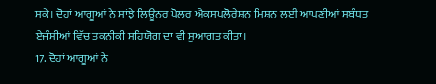ਸਕੇ। ਦੋਹਾਂ ਆਗੂਆਂ ਨੇ ਸਾਂਝੇ ਲਿਊਨਰ ਪੋਲਰ ਐਕਸਪਲੋਰੇਸ਼ਨ ਮਿਸ਼ਨ ਲਈ ਆਪਣੀਆਂ ਸਬੰਧਤ ਏਜੰਸੀਆਂ ਵਿੱਚ ਤਕਨੀਕੀ ਸਹਿਯੋਗ ਦਾ ਵੀ ਸੁਆਗਤ ਕੀਤਾ।
17. ਦੋਹਾਂ ਆਗੂਆਂ ਨੇ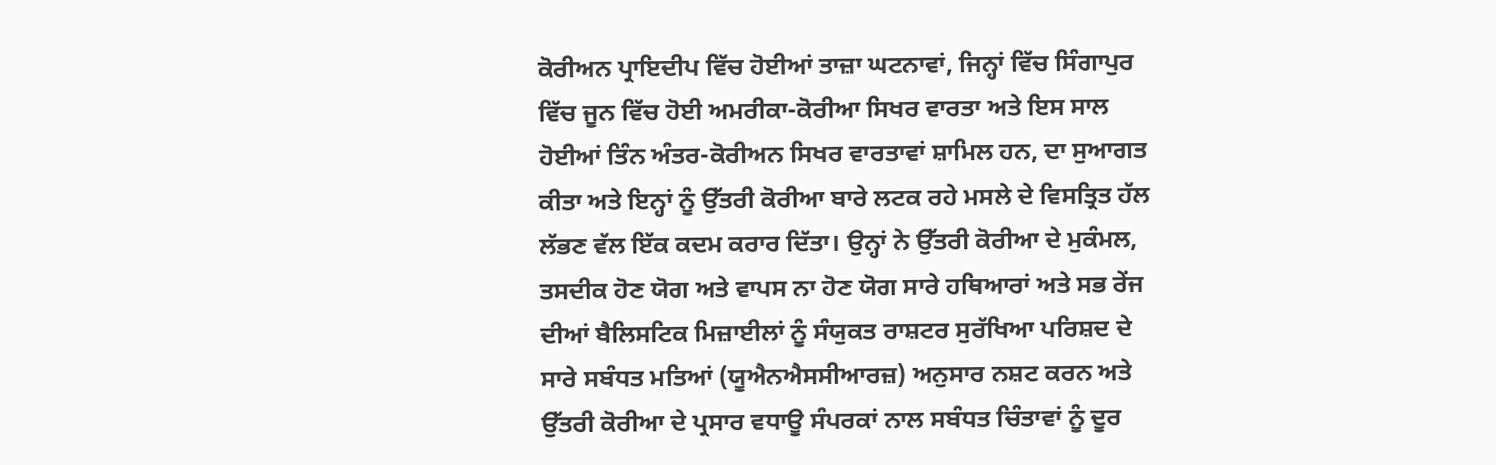ਕੋਰੀਅਨ ਪ੍ਰਾਇਦੀਪ ਵਿੱਚ ਹੋਈਆਂ ਤਾਜ਼ਾ ਘਟਨਾਵਾਂ, ਜਿਨ੍ਹਾਂ ਵਿੱਚ ਸਿੰਗਾਪੁਰ ਵਿੱਚ ਜੂਨ ਵਿੱਚ ਹੋਈ ਅਮਰੀਕਾ-ਕੋਰੀਆ ਸਿਖਰ ਵਾਰਤਾ ਅਤੇ ਇਸ ਸਾਲ ਹੋਈਆਂ ਤਿੰਨ ਅੰਤਰ-ਕੋਰੀਅਨ ਸਿਖਰ ਵਾਰਤਾਵਾਂ ਸ਼ਾਮਿਲ ਹਨ, ਦਾ ਸੁਆਗਤ ਕੀਤਾ ਅਤੇ ਇਨ੍ਹਾਂ ਨੂੰ ਉੱਤਰੀ ਕੋਰੀਆ ਬਾਰੇ ਲਟਕ ਰਹੇ ਮਸਲੇ ਦੇ ਵਿਸਤ੍ਰਿਤ ਹੱਲ ਲੱਭਣ ਵੱਲ ਇੱਕ ਕਦਮ ਕਰਾਰ ਦਿੱਤਾ। ਉਨ੍ਹਾਂ ਨੇ ਉੱਤਰੀ ਕੋਰੀਆ ਦੇ ਮੁਕੰਮਲ, ਤਸਦੀਕ ਹੋਣ ਯੋਗ ਅਤੇ ਵਾਪਸ ਨਾ ਹੋਣ ਯੋਗ ਸਾਰੇ ਹਥਿਆਰਾਂ ਅਤੇ ਸਭ ਰੇਂਜ ਦੀਆਂ ਬੈਲਿਸਟਿਕ ਮਿਜ਼ਾਈਲਾਂ ਨੂੰ ਸੰਯੁਕਤ ਰਾਸ਼ਟਰ ਸੁਰੱਖਿਆ ਪਰਿਸ਼ਦ ਦੇ ਸਾਰੇ ਸਬੰਧਤ ਮਤਿਆਂ (ਯੂਐਨਐਸਸੀਆਰਜ਼) ਅਨੁਸਾਰ ਨਸ਼ਟ ਕਰਨ ਅਤੇ ਉੱਤਰੀ ਕੋਰੀਆ ਦੇ ਪ੍ਰਸਾਰ ਵਧਾਊ ਸੰਪਰਕਾਂ ਨਾਲ ਸਬੰਧਤ ਚਿੰਤਾਵਾਂ ਨੂੰ ਦੂਰ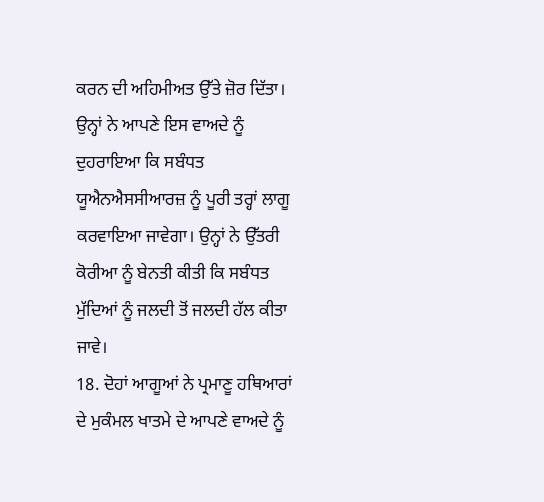ਕਰਨ ਦੀ ਅਹਿਮੀਅਤ ਉੱਤੇ ਜ਼ੋਰ ਦਿੱਤਾ। ਉਨ੍ਹਾਂ ਨੇ ਆਪਣੇ ਇਸ ਵਾਅਦੇ ਨੂੰ ਦੁਹਰਾਇਆ ਕਿ ਸਬੰਧਤ ਯੂਐਨਐਸਸੀਆਰਜ਼ ਨੂੰ ਪੂਰੀ ਤਰ੍ਹਾਂ ਲਾਗੂ ਕਰਵਾਇਆ ਜਾਵੇਗਾ। ਉਨ੍ਹਾਂ ਨੇ ਉੱਤਰੀ ਕੋਰੀਆ ਨੂੰ ਬੇਨਤੀ ਕੀਤੀ ਕਿ ਸਬੰਧਤ ਮੁੱਦਿਆਂ ਨੂੰ ਜਲਦੀ ਤੋਂ ਜਲਦੀ ਹੱਲ ਕੀਤਾ ਜਾਵੇ।
18. ਦੋਹਾਂ ਆਗੂਆਂ ਨੇ ਪ੍ਰਮਾਣੂ ਹਥਿਆਰਾਂ ਦੇ ਮੁਕੰਮਲ ਖਾਤਮੇ ਦੇ ਆਪਣੇ ਵਾਅਦੇ ਨੂੰ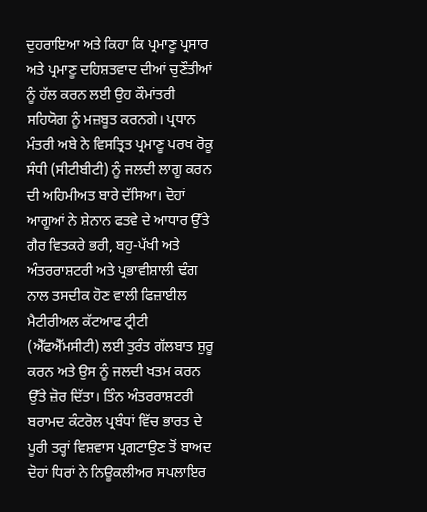ਦੁਹਰਾਇਆ ਅਤੇ ਕਿਹਾ ਕਿ ਪ੍ਰਮਾਣੂ ਪ੍ਰਸਾਰ ਅਤੇ ਪ੍ਰਮਾਣੂ ਦਹਿਸ਼ਤਵਾਦ ਦੀਆਂ ਚੁਣੌਤੀਆਂ ਨੂੰ ਹੱਲ ਕਰਨ ਲਈ ਉਹ ਕੌਮਾਂਤਰੀ ਸਹਿਯੋਗ ਨੂੰ ਮਜ਼ਬੂਤ ਕਰਨਗੇ। ਪ੍ਰਧਾਨ ਮੰਤਰੀ ਅਬੇ ਨੇ ਵਿਸਤ੍ਰਿਤ ਪ੍ਰਮਾਣੂ ਪਰਖ ਰੋਕੂ ਸੰਧੀ (ਸੀਟੀਬੀਟੀ) ਨੂੰ ਜਲਦੀ ਲਾਗੂ ਕਰਨ ਦੀ ਅਹਿਮੀਅਤ ਬਾਰੇ ਦੱਸਿਆ। ਦੋਹਾਂ ਆਗੂਆਂ ਨੇ ਸ਼ੇਨਾਨ ਫਤਵੇ ਦੇ ਆਧਾਰ ਉੱਤੇ ਗੈਰ ਵਿਤਕਰੇ ਭਰੀ, ਬਹੁ-ਪੱਖੀ ਅਤੇ ਅੰਤਰਰਾਸ਼ਟਰੀ ਅਤੇ ਪ੍ਰਭਾਵੀਸ਼ਾਲੀ ਢੰਗ ਨਾਲ ਤਸਦੀਕ ਹੋਣ ਵਾਲੀ ਫਿਜ਼ਾਈਲ ਮੈਟੀਰੀਅਲ ਕੱਟਆਫ ਟ੍ਰੀਟੀ (ਐੱਫਐੱਮਸੀਟੀ) ਲਈ ਤੁਰੰਤ ਗੱਲਬਾਤ ਸ਼ੁਰੂ ਕਰਨ ਅਤੇ ਉਸ ਨੂੰ ਜਲਦੀ ਖਤਮ ਕਰਨ ਉੱਤੇ ਜ਼ੋਰ ਦਿੱਤਾ। ਤਿੰਨ ਅੰਤਰਰਾਸ਼ਟਰੀ ਬਰਾਮਦ ਕੰਟਰੋਲ ਪ੍ਰਬੰਧਾਂ ਵਿੱਚ ਭਾਰਤ ਦੇ ਪੂਰੀ ਤਰ੍ਹਾਂ ਵਿਸ਼ਵਾਸ ਪ੍ਰਗਟਾਉਣ ਤੋਂ ਬਾਅਦ ਦੋਹਾਂ ਧਿਰਾਂ ਨੇ ਨਿਊਕਲੀਅਰ ਸਪਲਾਇਰ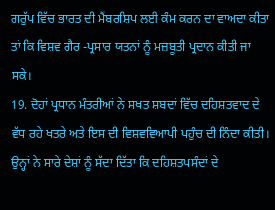ਗਰੁੱਪ ਵਿੱਚ ਭਾਰਤ ਦੀ ਮੈਂਬਰਸ਼ਿਪ ਲਈ ਕੰਮ ਕਰਨ ਦਾ ਵਾਅਦਾ ਕੀਤਾ ਤਾਂ ਕਿ ਵਿਸ਼ਵ ਗੈਰ -ਪ੍ਰਸਾਰ ਯਤਨਾਂ ਨੂੰ ਮਜ਼ਬੂਤੀ ਪ੍ਰਦਾਨ ਕੀਤੀ ਜਾ ਸਕੇ।
19. ਦੋਹਾਂ ਪ੍ਰਧਾਨ ਮੰਤਰੀਆਂ ਨੇ ਸਖਤ ਸ਼ਬਦਾਂ ਵਿੱਚ ਦਹਿਸ਼ਤਵਾਦ ਦੇ ਵੱਧ ਰਹੇ ਖਤਰੇ ਅਤੇ ਇਸ ਦੀ ਵਿਸ਼ਵਵਿਆਪੀ ਪਹੁੰਚ ਦੀ ਨਿੰਦਾ ਕੀਤੀ। ਉਨ੍ਹਾਂ ਨੇ ਸਾਰੇ ਦੇਸ਼ਾਂ ਨੂੰ ਸੱਦਾ ਦਿੱਤਾ ਕਿ ਦਹਿਸ਼ਤਪਸੰਦਾਂ ਦੇ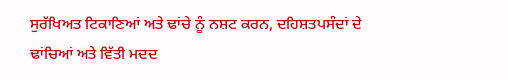ਸੁਰੱਖਿਅਤ ਟਿਕਾਣਿਆਂ ਅਤੇ ਢਾਂਚੇ ਨੂੰ ਨਸ਼ਟ ਕਰਨ, ਦਹਿਸ਼ਤਪਸੰਦਾਂ ਦੇ ਢਾਂਚਿਆਂ ਅਤੇ ਵਿੱਤੀ ਮਦਦ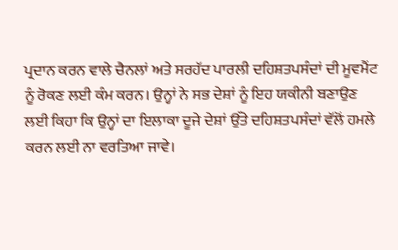ਪ੍ਰਦਾਨ ਕਰਨ ਵਾਲੇ ਚੈਨਲਾਂ ਅਤੇ ਸਰਹੱਦ ਪਾਰਲੀ ਦਹਿਸ਼ਤਪਸੰਦਾਂ ਦੀ ਮੂਵਮੈਂਟ ਨੂੰ ਰੋਕਣ ਲਈ ਕੰਮ ਕਰਨ। ਉਨ੍ਹਾਂ ਨੇ ਸਭ ਦੇਸ਼ਾਂ ਨੂੰ ਇਹ ਯਕੀਨੀ ਬਣਾਉਣ ਲਈ ਕਿਹਾ ਕਿ ਉਨ੍ਹਾਂ ਦਾ ਇਲਾਕਾ ਦੂਜੇ ਦੇਸ਼ਾਂ ਉੱਤੇ ਦਹਿਸ਼ਤਪਸੰਦਾਂ ਵੱਲੋਂ ਹਮਲੇ ਕਰਨ ਲਈ ਨਾ ਵਰਤਿਆ ਜਾਵੇ।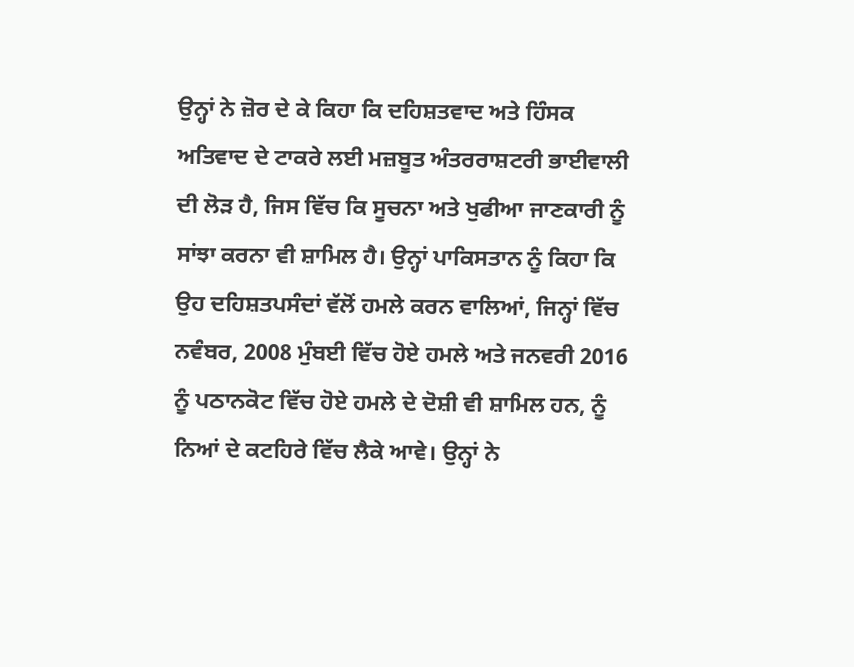ਉਨ੍ਹਾਂ ਨੇ ਜ਼ੋਰ ਦੇ ਕੇ ਕਿਹਾ ਕਿ ਦਹਿਸ਼ਤਵਾਦ ਅਤੇ ਹਿੰਸਕ ਅਤਿਵਾਦ ਦੇ ਟਾਕਰੇ ਲਈ ਮਜ਼ਬੂਤ ਅੰਤਰਰਾਸ਼ਟਰੀ ਭਾਈਵਾਲੀ ਦੀ ਲੋੜ ਹੈ, ਜਿਸ ਵਿੱਚ ਕਿ ਸੂਚਨਾ ਅਤੇ ਖੁਫੀਆ ਜਾਣਕਾਰੀ ਨੂੰ ਸਾਂਝਾ ਕਰਨਾ ਵੀ ਸ਼ਾਮਿਲ ਹੈ। ਉਨ੍ਹਾਂ ਪਾਕਿਸਤਾਨ ਨੂੰ ਕਿਹਾ ਕਿ ਉਹ ਦਹਿਸ਼ਤਪਸੰਦਾਂ ਵੱਲੋਂ ਹਮਲੇ ਕਰਨ ਵਾਲਿਆਂ, ਜਿਨ੍ਹਾਂ ਵਿੱਚ ਨਵੰਬਰ, 2008 ਮੁੰਬਈ ਵਿੱਚ ਹੋਏ ਹਮਲੇ ਅਤੇ ਜਨਵਰੀ 2016 ਨੂੰ ਪਠਾਨਕੋਟ ਵਿੱਚ ਹੋਏ ਹਮਲੇ ਦੇ ਦੋਸ਼ੀ ਵੀ ਸ਼ਾਮਿਲ ਹਨ, ਨੂੰ ਨਿਆਂ ਦੇ ਕਟਹਿਰੇ ਵਿੱਚ ਲੈਕੇ ਆਵੇ। ਉਨ੍ਹਾਂ ਨੇ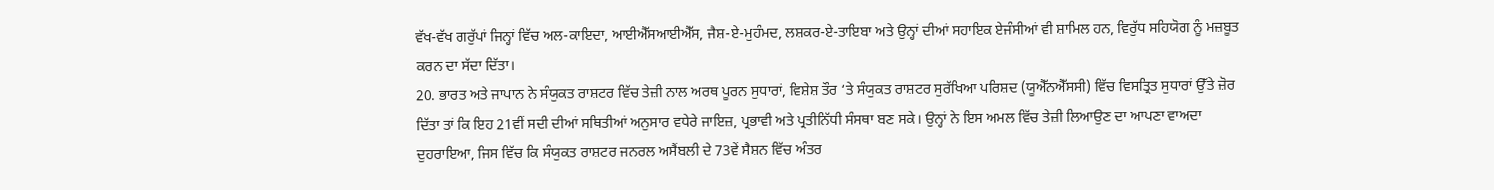ਵੱਖ-ਵੱਖ ਗਰੁੱਪਾਂ ਜਿਨ੍ਹਾਂ ਵਿੱਚ ਅਲ-ਕਾਇਦਾ, ਆਈਐੱਸਆਈਐੱਸ, ਜੈਸ਼-ਏ-ਮੁਹੰਮਦ, ਲਸ਼ਕਰ-ਏ-ਤਾਇਬਾ ਅਤੇ ਉਨ੍ਹਾਂ ਦੀਆਂ ਸਹਾਇਕ ਏਜੰਸੀਆਂ ਵੀ ਸ਼ਾਮਿਲ ਹਨ, ਵਿਰੁੱਧ ਸਹਿਯੋਗ ਨੂੰ ਮਜ਼ਬੂਤ ਕਰਨ ਦਾ ਸੱਦਾ ਦਿੱਤਾ।
20. ਭਾਰਤ ਅਤੇ ਜਾਪਾਨ ਨੇ ਸੰਯੁਕਤ ਰਾਸ਼ਟਰ ਵਿੱਚ ਤੇਜ਼ੀ ਨਾਲ ਅਰਥ ਪੂਰਨ ਸੁਧਾਰਾਂ, ਵਿਸ਼ੇਸ਼ ਤੌਰ ‘ਤੇ ਸੰਯੁਕਤ ਰਾਸ਼ਟਰ ਸੁਰੱਖਿਆ ਪਰਿਸ਼ਦ (ਯੂਐੱਨਐੱਸਸੀ) ਵਿੱਚ ਵਿਸਤ੍ਰਿਤ ਸੁਧਾਰਾਂ ਉੱਤੇ ਜ਼ੋਰ ਦਿੱਤਾ ਤਾਂ ਕਿ ਇਹ 21ਵੀਂ ਸਦੀ ਦੀਆਂ ਸਥਿਤੀਆਂ ਅਨੁਸਾਰ ਵਧੇਰੇ ਜਾਇਜ਼, ਪ੍ਰਭਾਵੀ ਅਤੇ ਪ੍ਰਤੀਨਿੱਧੀ ਸੰਸਥਾ ਬਣ ਸਕੇ। ਉਨ੍ਹਾਂ ਨੇ ਇਸ ਅਮਲ ਵਿੱਚ ਤੇਜ਼ੀ ਲਿਆਉਣ ਦਾ ਆਪਣਾ ਵਾਅਦਾ ਦੁਹਰਾਇਆ, ਜਿਸ ਵਿੱਚ ਕਿ ਸੰਯੁਕਤ ਰਾਸ਼ਟਰ ਜਨਰਲ ਅਸੈਂਬਲੀ ਦੇ 73ਵੇਂ ਸੈਸ਼ਨ ਵਿੱਚ ਅੰਤਰ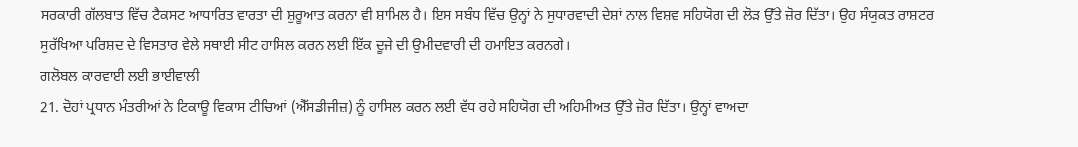ਸਰਕਾਰੀ ਗੱਲਬਾਤ ਵਿੱਚ ਟੈਕਸਟ ਆਧਾਰਿਤ ਵਾਰਤਾ ਦੀ ਸ਼ੁਰੂਆਤ ਕਰਨਾ ਵੀ ਸ਼ਾਮਿਲ ਹੈ। ਇਸ ਸਬੰਧ ਵਿੱਚ ਉਨ੍ਹਾਂ ਨੇ ਸੁਧਾਰਵਾਦੀ ਦੇਸ਼ਾਂ ਨਾਲ ਵਿਸ਼ਵ ਸਹਿਯੋਗ ਦੀ ਲੋੜ ਉੱਤੇ ਜ਼ੋਰ ਦਿੱਤਾ। ਉਹ ਸੰਯੁਕਤ ਰਾਸ਼ਟਰ ਸੁਰੱਖਿਆ ਪਰਿਸ਼ਦ ਦੇ ਵਿਸਤਾਰ ਵੇਲੇ ਸਥਾਈ ਸੀਟ ਹਾਸਿਲ ਕਰਨ ਲਈ ਇੱਕ ਦੂਜੇ ਦੀ ਉਮੀਦਵਾਰੀ ਦੀ ਹਮਾਇਤ ਕਰਨਗੇ।
ਗਲੋਬਲ ਕਾਰਵਾਈ ਲਈ ਭਾਈਵਾਲੀ
21. ਦੋਹਾਂ ਪ੍ਰਧਾਨ ਮੰਤਰੀਆਂ ਨੇ ਟਿਕਾਊ ਵਿਕਾਸ ਟੀਚਿਆਂ (ਐੱਸਡੀਜੀਜ਼) ਨੂੰ ਹਾਸਿਲ ਕਰਨ ਲਈ ਵੱਧ ਰਹੇ ਸਹਿਯੋਗ ਦੀ ਅਹਿਮੀਅਤ ਉੱਤੇ ਜ਼ੋਰ ਦਿੱਤਾ। ਉਨ੍ਹਾਂ ਵਾਅਦਾ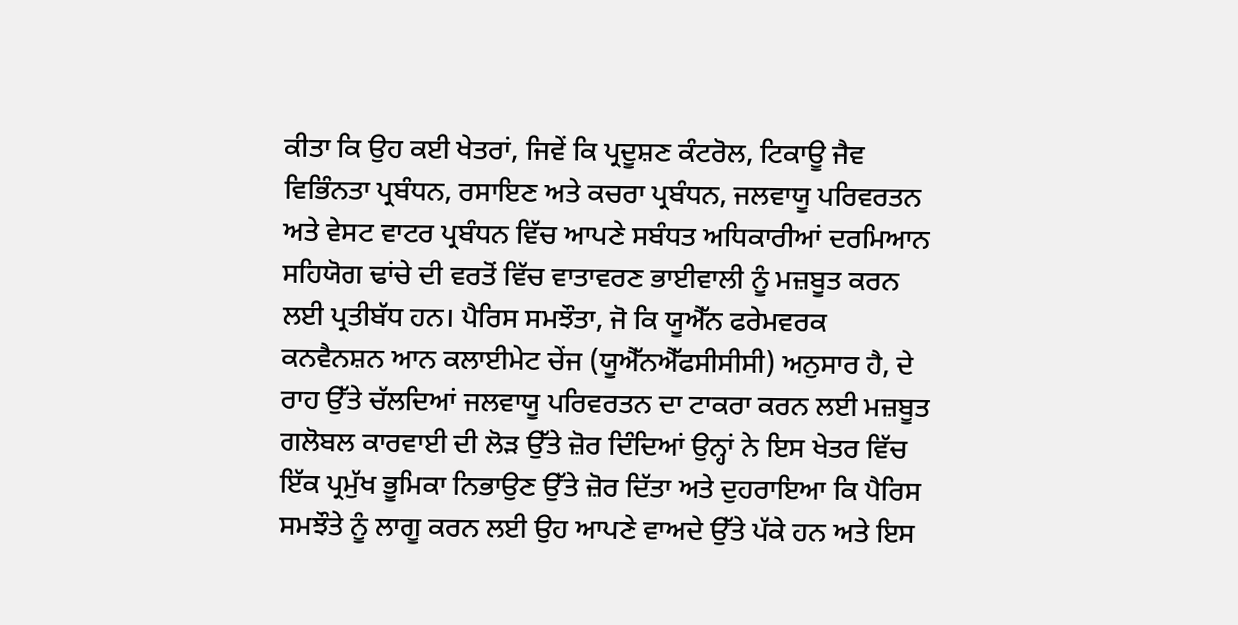ਕੀਤਾ ਕਿ ਉਹ ਕਈ ਖੇਤਰਾਂ, ਜਿਵੇਂ ਕਿ ਪ੍ਰਦੂਸ਼ਣ ਕੰਟਰੋਲ, ਟਿਕਾਊ ਜੈਵ ਵਿਭਿੰਨਤਾ ਪ੍ਰਬੰਧਨ, ਰਸਾਇਣ ਅਤੇ ਕਚਰਾ ਪ੍ਰਬੰਧਨ, ਜਲਵਾਯੂ ਪਰਿਵਰਤਨ ਅਤੇ ਵੇਸਟ ਵਾਟਰ ਪ੍ਰਬੰਧਨ ਵਿੱਚ ਆਪਣੇ ਸਬੰਧਤ ਅਧਿਕਾਰੀਆਂ ਦਰਮਿਆਨ ਸਹਿਯੋਗ ਢਾਂਚੇ ਦੀ ਵਰਤੋਂ ਵਿੱਚ ਵਾਤਾਵਰਣ ਭਾਈਵਾਲੀ ਨੂੰ ਮਜ਼ਬੂਤ ਕਰਨ ਲਈ ਪ੍ਰਤੀਬੱਧ ਹਨ। ਪੈਰਿਸ ਸਮਝੌਤਾ, ਜੋ ਕਿ ਯੂਐੱਨ ਫਰੇਮਵਰਕ ਕਨਵੈਨਸ਼ਨ ਆਨ ਕਲਾਈਮੇਟ ਚੇਂਜ (ਯੂਐੱਨਐੱਫਸੀਸੀਸੀ) ਅਨੁਸਾਰ ਹੈ, ਦੇ ਰਾਹ ਉੱਤੇ ਚੱਲਦਿਆਂ ਜਲਵਾਯੂ ਪਰਿਵਰਤਨ ਦਾ ਟਾਕਰਾ ਕਰਨ ਲਈ ਮਜ਼ਬੂਤ ਗਲੋਬਲ ਕਾਰਵਾਈ ਦੀ ਲੋੜ ਉੱਤੇ ਜ਼ੋਰ ਦਿੰਦਿਆਂ ਉਨ੍ਹਾਂ ਨੇ ਇਸ ਖੇਤਰ ਵਿੱਚ ਇੱਕ ਪ੍ਰਮੁੱਖ ਭੂਮਿਕਾ ਨਿਭਾਉਣ ਉੱਤੇ ਜ਼ੋਰ ਦਿੱਤਾ ਅਤੇ ਦੁਹਰਾਇਆ ਕਿ ਪੈਰਿਸ ਸਮਝੌਤੇ ਨੂੰ ਲਾਗੂ ਕਰਨ ਲਈ ਉਹ ਆਪਣੇ ਵਾਅਦੇ ਉੱਤੇ ਪੱਕੇ ਹਨ ਅਤੇ ਇਸ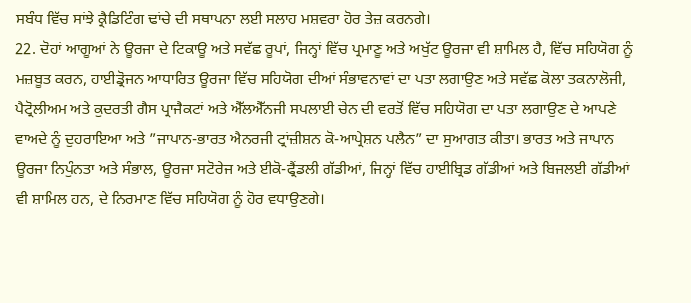ਸਬੰਧ ਵਿੱਚ ਸਾਂਝੇ ਕ੍ਰੈਡਿਟਿੰਗ ਢਾਂਚੇ ਦੀ ਸਥਾਪਨਾ ਲਈ ਸਲਾਹ ਮਸ਼ਵਰਾ ਹੋਰ ਤੇਜ਼ ਕਰਨਗੇ।
22. ਦੋਹਾਂ ਆਗੂਆਂ ਨੇ ਊਰਜਾ ਦੇ ਟਿਕਾਊ ਅਤੇ ਸਵੱਛ ਰੂਪਾਂ, ਜਿਨ੍ਹਾਂ ਵਿੱਚ ਪ੍ਰਮਾਣੂ ਅਤੇ ਅਖੁੱਟ ਊਰਜਾ ਵੀ ਸ਼ਾਮਿਲ ਹੈ, ਵਿੱਚ ਸਹਿਯੋਗ ਨੂੰ ਮਜ਼ਬੂਤ ਕਰਨ, ਹਾਈਡ੍ਰੋਜਨ ਆਧਾਰਿਤ ਊਰਜਾ ਵਿੱਚ ਸਹਿਯੋਗ ਦੀਆਂ ਸੰਭਾਵਨਾਵਾਂ ਦਾ ਪਤਾ ਲਗਾਉਣ ਅਤੇ ਸਵੱਛ ਕੋਲਾ ਤਕਨਾਲੋਜੀ, ਪੈਟ੍ਰੋਲੀਅਮ ਅਤੇ ਕੁਦਰਤੀ ਗੈਸ ਪ੍ਰਾਜੈਕਟਾਂ ਅਤੇ ਐੱਲਐੱਨਜੀ ਸਪਲਾਈ ਚੇਨ ਦੀ ਵਰਤੋਂ ਵਿੱਚ ਸਹਿਯੋਗ ਦਾ ਪਤਾ ਲਗਾਉਣ ਦੇ ਆਪਣੇ ਵਾਅਦੇ ਨੂੰ ਦੁਹਰਾਇਆ ਅਤੇ ”ਜਾਪਾਨ-ਭਾਰਤ ਐਨਰਜੀ ਟ੍ਰਾਂਜ਼ੀਸ਼ਨ ਕੋ-ਆਪ੍ਰੇਸ਼ਨ ਪਲੈਨ” ਦਾ ਸੁਆਗਤ ਕੀਤਾ। ਭਾਰਤ ਅਤੇ ਜਾਪਾਨ ਊਰਜਾ ਨਿਪੁੰਨਤਾ ਅਤੇ ਸੰਭਾਲ, ਊਰਜਾ ਸਟੋਰੇਜ ਅਤੇ ਈਕੋ-ਫ੍ਰੈਂਡਲੀ ਗੱਡੀਆਂ, ਜਿਨ੍ਹਾਂ ਵਿੱਚ ਹਾਈਬ੍ਰਿਡ ਗੱਡੀਆਂ ਅਤੇ ਬਿਜਲਈ ਗੱਡੀਆਂ ਵੀ ਸ਼ਾਮਿਲ ਹਨ, ਦੇ ਨਿਰਮਾਣ ਵਿੱਚ ਸਹਿਯੋਗ ਨੂੰ ਹੋਰ ਵਧਾਉਣਗੇ।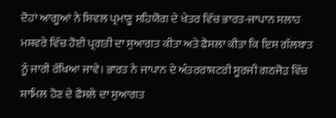ਦੋਹਾਂ ਆਗੂਆਂ ਨੇ ਸਿਵਲ ਪ੍ਰਮਾਣੂ ਸਹਿਯੋਗ ਦੇ ਖੇਤਰ ਵਿੱਚ ਭਾਰਤ-ਜਾਪਾਨ ਸਲਾਹ ਮਸ਼ਵਰੇ ਵਿੱਚ ਹੋਈ ਪ੍ਰਗਤੀ ਦਾ ਸੁਆਗਤ ਕੀਤਾ ਅਤੇ ਫੈਸਲਾ ਕੀਤਾ ਕਿ ਇਸ ਗੱਲਬਾਤ ਨੂੰ ਜਾਰੀ ਰੱਖਿਆ ਜਾਵੇ। ਭਾਰਤ ਨੇ ਜਾਪਾਨ ਦੇ ਅੰਤਰਰਾਸ਼ਟਰੀ ਸੂਰਜੀ ਗਠਜੋੜ ਵਿੱਚ ਸ਼ਾਮਿਲ ਹੋਣ ਦੇ ਫੈਸਲੇ ਦਾ ਸੁਆਗਤ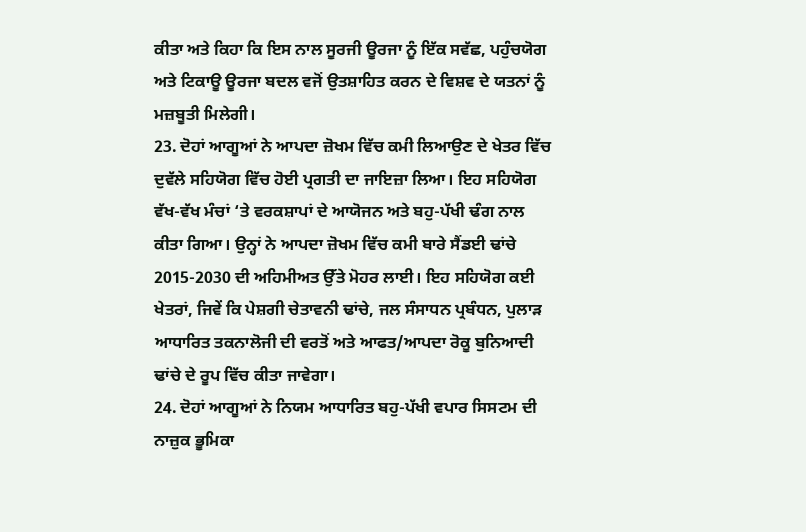ਕੀਤਾ ਅਤੇ ਕਿਹਾ ਕਿ ਇਸ ਨਾਲ ਸੂਰਜੀ ਊਰਜਾ ਨੂੰ ਇੱਕ ਸਵੱਛ, ਪਹੁੰਚਯੋਗ ਅਤੇ ਟਿਕਾਊ ਊਰਜਾ ਬਦਲ ਵਜੋਂ ਉਤਸ਼ਾਹਿਤ ਕਰਨ ਦੇ ਵਿਸ਼ਵ ਦੇ ਯਤਨਾਂ ਨੂੰ ਮਜ਼ਬੂਤੀ ਮਿਲੇਗੀ।
23. ਦੋਹਾਂ ਆਗੂਆਂ ਨੇ ਆਪਦਾ ਜ਼ੋਖਮ ਵਿੱਚ ਕਮੀ ਲਿਆਉਣ ਦੇ ਖੇਤਰ ਵਿੱਚ ਦੁਵੱਲੇ ਸਹਿਯੋਗ ਵਿੱਚ ਹੋਈ ਪ੍ਰਗਤੀ ਦਾ ਜਾਇਜ਼ਾ ਲਿਆ। ਇਹ ਸਹਿਯੋਗ ਵੱਖ-ਵੱਖ ਮੰਚਾਂ ‘ਤੇ ਵਰਕਸ਼ਾਪਾਂ ਦੇ ਆਯੋਜਨ ਅਤੇ ਬਹੁ-ਪੱਖੀ ਢੰਗ ਨਾਲ ਕੀਤਾ ਗਿਆ। ਉਨ੍ਹਾਂ ਨੇ ਆਪਦਾ ਜ਼ੋਖਮ ਵਿੱਚ ਕਮੀ ਬਾਰੇ ਸੈਂਡਈ ਢਾਂਚੇ 2015-2030 ਦੀ ਅਹਿਮੀਅਤ ਉੱਤੇ ਮੋਹਰ ਲਾਈ। ਇਹ ਸਹਿਯੋਗ ਕਈ ਖੇਤਰਾਂ, ਜਿਵੇਂ ਕਿ ਪੇਸ਼ਗੀ ਚੇਤਾਵਨੀ ਢਾਂਚੇ, ਜਲ ਸੰਸਾਧਨ ਪ੍ਰਬੰਧਨ, ਪੁਲਾੜ ਆਧਾਰਿਤ ਤਕਨਾਲੋਜੀ ਦੀ ਵਰਤੋਂ ਅਤੇ ਆਫਤ/ਆਪਦਾ ਰੋਕੂ ਬੁਨਿਆਦੀ ਢਾਂਚੇ ਦੇ ਰੂਪ ਵਿੱਚ ਕੀਤਾ ਜਾਵੇਗਾ।
24. ਦੋਹਾਂ ਆਗੂਆਂ ਨੇ ਨਿਯਮ ਆਧਾਰਿਤ ਬਹੁ-ਪੱਖੀ ਵਪਾਰ ਸਿਸਟਮ ਦੀ ਨਾਜ਼ੁਕ ਭੂਮਿਕਾ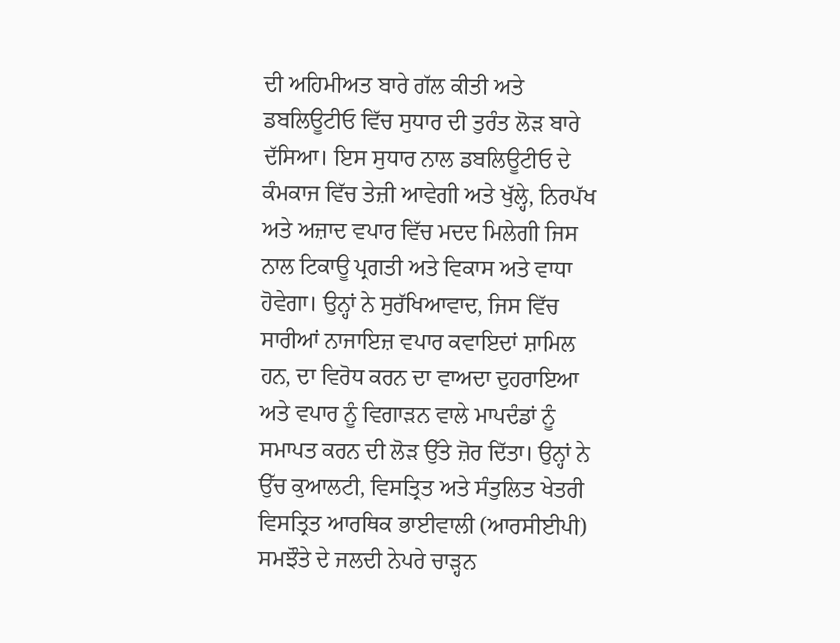ਦੀ ਅਹਿਮੀਅਤ ਬਾਰੇ ਗੱਲ ਕੀਤੀ ਅਤੇ ਡਬਲਿਊਟੀਓ ਵਿੱਚ ਸੁਧਾਰ ਦੀ ਤੁਰੰਤ ਲੋੜ ਬਾਰੇ ਦੱਸਿਆ। ਇਸ ਸੁਧਾਰ ਨਾਲ ਡਬਲਿਊਟੀਓ ਦੇ ਕੰਮਕਾਜ ਵਿੱਚ ਤੇਜ਼ੀ ਆਵੇਗੀ ਅਤੇ ਖੁੱਲ੍ਹੇ, ਨਿਰਪੱਖ ਅਤੇ ਅਜ਼ਾਦ ਵਪਾਰ ਵਿੱਚ ਮਦਦ ਮਿਲੇਗੀ ਜਿਸ ਨਾਲ ਟਿਕਾਊ ਪ੍ਰਗਤੀ ਅਤੇ ਵਿਕਾਸ ਅਤੇ ਵਾਧਾ ਹੋਵੇਗਾ। ਉਨ੍ਹਾਂ ਨੇ ਸੁਰੱਖਿਆਵਾਦ, ਜਿਸ ਵਿੱਚ ਸਾਰੀਆਂ ਨਾਜਾਇਜ਼ ਵਪਾਰ ਕਵਾਇਦਾਂ ਸ਼ਾਮਿਲ ਹਨ, ਦਾ ਵਿਰੋਧ ਕਰਨ ਦਾ ਵਾਅਦਾ ਦੁਹਰਾਇਆ ਅਤੇ ਵਪਾਰ ਨੂੰ ਵਿਗਾੜਨ ਵਾਲੇ ਮਾਪਦੰਡਾਂ ਨੂੰ ਸਮਾਪਤ ਕਰਨ ਦੀ ਲੋੜ ਉੱਤੇ ਜ਼ੋਰ ਦਿੱਤਾ। ਉਨ੍ਹਾਂ ਨੇ ਉੱਚ ਕੁਆਲਟੀ, ਵਿਸਤ੍ਰਿਤ ਅਤੇ ਸੰਤੁਲਿਤ ਖੇਤਰੀ ਵਿਸਤ੍ਰਿਤ ਆਰਥਿਕ ਭਾਈਵਾਲੀ (ਆਰਸੀਈਪੀ) ਸਮਝੌਤੇ ਦੇ ਜਲਦੀ ਨੇਪਰੇ ਚਾੜ੍ਹਨ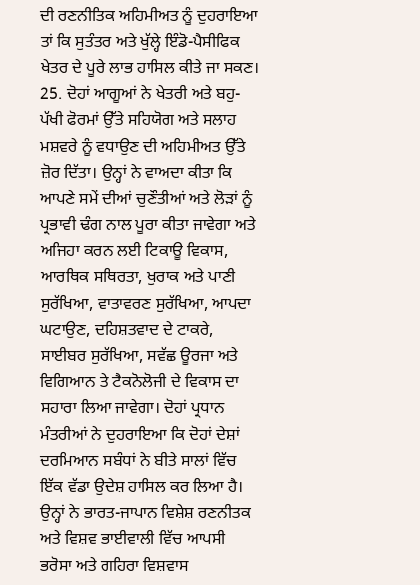ਦੀ ਰਣਨੀਤਿਕ ਅਹਿਮੀਅਤ ਨੂੰ ਦੁਹਰਾਇਆ ਤਾਂ ਕਿ ਸੁਤੰਤਰ ਅਤੇ ਖੁੱਲ੍ਹੇ ਇੰਡੋ-ਪੈਸੀਫਿਕ ਖੇਤਰ ਦੇ ਪੂਰੇ ਲਾਭ ਹਾਸਿਲ ਕੀਤੇ ਜਾ ਸਕਣ।
25. ਦੋਹਾਂ ਆਗੂਆਂ ਨੇ ਖੇਤਰੀ ਅਤੇ ਬਹੁ-ਪੱਖੀ ਫੋਰਮਾਂ ਉੱਤੇ ਸਹਿਯੋਗ ਅਤੇ ਸਲਾਹ ਮਸ਼ਵਰੇ ਨੂੰ ਵਧਾਉਣ ਦੀ ਅਹਿਮੀਅਤ ਉੱਤੇ ਜ਼ੋਰ ਦਿੱਤਾ। ਉਨ੍ਹਾਂ ਨੇ ਵਾਅਦਾ ਕੀਤਾ ਕਿ ਆਪਣੇ ਸਮੇਂ ਦੀਆਂ ਚੁਣੌਤੀਆਂ ਅਤੇ ਲੋੜਾਂ ਨੂੰ ਪ੍ਰਭਾਵੀ ਢੰਗ ਨਾਲ ਪੂਰਾ ਕੀਤਾ ਜਾਵੇਗਾ ਅਤੇ ਅਜਿਹਾ ਕਰਨ ਲਈ ਟਿਕਾਊ ਵਿਕਾਸ, ਆਰਥਿਕ ਸਥਿਰਤਾ, ਖੁਰਾਕ ਅਤੇ ਪਾਣੀ ਸੁਰੱਖਿਆ, ਵਾਤਾਵਰਣ ਸੁਰੱਖਿਆ, ਆਪਦਾ ਘਟਾਉਣ, ਦਹਿਸ਼ਤਵਾਦ ਦੇ ਟਾਕਰੇ, ਸਾਈਬਰ ਸੁਰੱਖਿਆ, ਸਵੱਛ ਊਰਜਾ ਅਤੇ ਵਿਗਿਆਨ ਤੇ ਟੈਕਨੋਲੋਜੀ ਦੇ ਵਿਕਾਸ ਦਾ ਸਹਾਰਾ ਲਿਆ ਜਾਵੇਗਾ। ਦੋਹਾਂ ਪ੍ਰਧਾਨ ਮੰਤਰੀਆਂ ਨੇ ਦੁਹਰਾਇਆ ਕਿ ਦੋਹਾਂ ਦੇਸ਼ਾਂ ਦਰਮਿਆਨ ਸਬੰਧਾਂ ਨੇ ਬੀਤੇ ਸਾਲਾਂ ਵਿੱਚ ਇੱਕ ਵੱਡਾ ਉਦੇਸ਼ ਹਾਸਿਲ ਕਰ ਲਿਆ ਹੈ। ਉਨ੍ਹਾਂ ਨੇ ਭਾਰਤ-ਜਾਪਾਨ ਵਿਸ਼ੇਸ਼ ਰਣਨੀਤਕ ਅਤੇ ਵਿਸ਼ਵ ਭਾਈਵਾਲੀ ਵਿੱਚ ਆਪਸੀ ਭਰੋਸਾ ਅਤੇ ਗਹਿਰਾ ਵਿਸ਼ਵਾਸ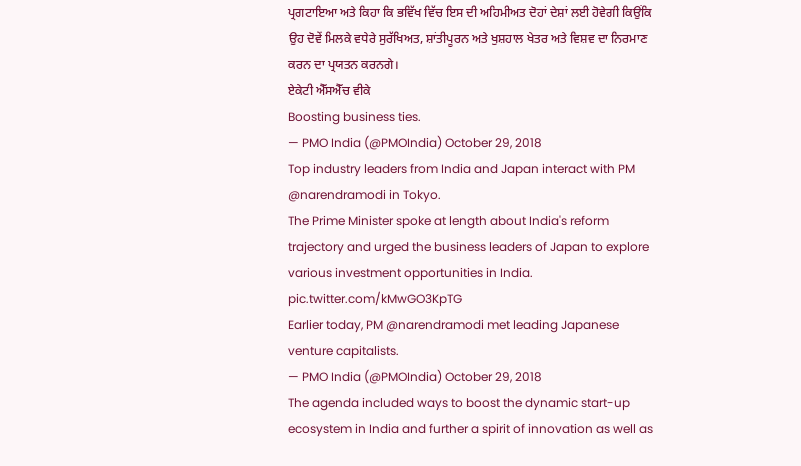ਪ੍ਰਗਟਾਇਆ ਅਤੇ ਕਿਹਾ ਕਿ ਭਵਿੱਖ ਵਿੱਚ ਇਸ ਦੀ ਅਹਿਮੀਅਤ ਦੋਹਾਂ ਦੇਸ਼ਾਂ ਲਈ ਹੋਵੇਗੀ ਕਿਉਂਕਿ ਉਹ ਦੋਵੇਂ ਮਿਲਕੇ ਵਧੇਰੇ ਸੁਰੱਖਿਅਤ, ਸ਼ਾਂਤੀਪੂਰਨ ਅਤੇ ਖੁਸ਼ਹਾਲ ਖੇਤਰ ਅਤੇ ਵਿਸ਼ਵ ਦਾ ਨਿਰਮਾਣ ਕਰਨ ਦਾ ਪ੍ਰਯਤਨ ਕਰਨਗੇ।
ਏਕੇਟੀ ਐੱਸਐੱਚ ਵੀਕੇ
Boosting business ties.
— PMO India (@PMOIndia) October 29, 2018
Top industry leaders from India and Japan interact with PM @narendramodi in Tokyo.
The Prime Minister spoke at length about India's reform trajectory and urged the business leaders of Japan to explore various investment opportunities in India. pic.twitter.com/kMwGO3KpTG
Earlier today, PM @narendramodi met leading Japanese venture capitalists.
— PMO India (@PMOIndia) October 29, 2018
The agenda included ways to boost the dynamic start-up ecosystem in India and further a spirit of innovation as well as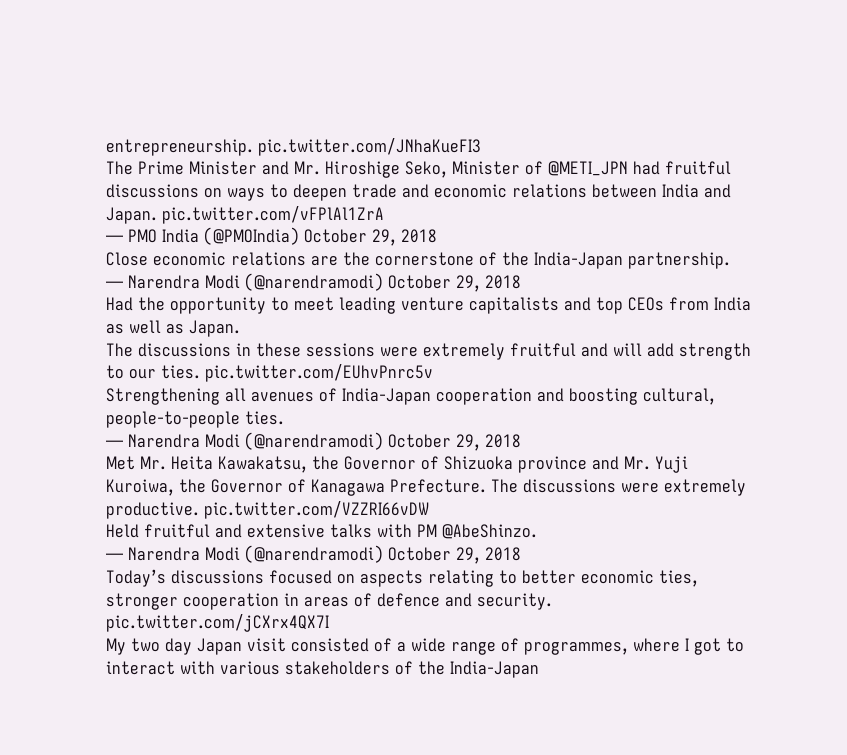entrepreneurship. pic.twitter.com/JNhaKueFI3
The Prime Minister and Mr. Hiroshige Seko, Minister of @METI_JPN had fruitful discussions on ways to deepen trade and economic relations between India and Japan. pic.twitter.com/vFPlAl1ZrA
— PMO India (@PMOIndia) October 29, 2018
Close economic relations are the cornerstone of the India-Japan partnership.
— Narendra Modi (@narendramodi) October 29, 2018
Had the opportunity to meet leading venture capitalists and top CEOs from India as well as Japan.
The discussions in these sessions were extremely fruitful and will add strength to our ties. pic.twitter.com/EUhvPnrc5v
Strengthening all avenues of India-Japan cooperation and boosting cultural, people-to-people ties.
— Narendra Modi (@narendramodi) October 29, 2018
Met Mr. Heita Kawakatsu, the Governor of Shizuoka province and Mr. Yuji Kuroiwa, the Governor of Kanagawa Prefecture. The discussions were extremely productive. pic.twitter.com/VZZRI66vDW
Held fruitful and extensive talks with PM @AbeShinzo.
— Narendra Modi (@narendramodi) October 29, 2018
Today’s discussions focused on aspects relating to better economic ties, stronger cooperation in areas of defence and security. pic.twitter.com/jCXrx4QX7I
My two day Japan visit consisted of a wide range of programmes, where I got to interact with various stakeholders of the India-Japan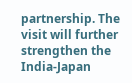partnership. The visit will further strengthen the India-Japan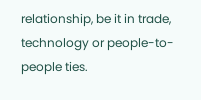relationship, be it in trade, technology or people-to-people ties.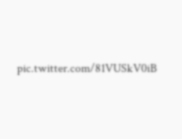pic.twitter.com/81VUSkV0iB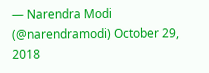— Narendra Modi (@narendramodi) October 29, 2018